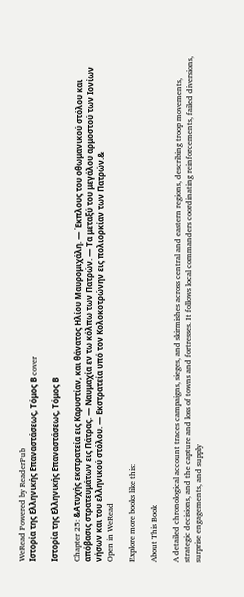WeRead Powered by ReaderPub
Ιστορία της Ελληνικής Επαναστάσεως, Τόμος Β cover

Ιστορία της Ελληνικής Επαναστάσεως, Τόμος Β

Chapter 25: &Ατυχής εκστρατεία εις Καρυστίαν, και θάνατος Ηλίου Μαυρομιχάλη. — Έκπλους του οθωμανικού στόλου και απόβασις στρατευμάτων εις Πάτρας. — Ναυμαχία εν τω κόλπω των Πατρών. — Τα μεταξύ του μεγάλου αρμοστού των Ιονίων νήσων και του ελληνικού στόλου. — Εκστρατεία υπό τον Κολοκοτρώνην εις πολιορκίαν των Πατρών.&
Open in WeRead

Explore more books like this:

About This Book

A detailed chronological account traces campaigns, sieges, and skirmishes across central and eastern regions, describing troop movements, strategic decisions, and the capture and loss of towns and fortresses. It follows local commanders coordinating reinforcements, failed diversions, surprise engagements, and supply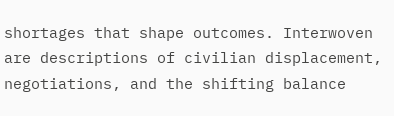shortages that shape outcomes. Interwoven are descriptions of civilian displacement, negotiations, and the shifting balance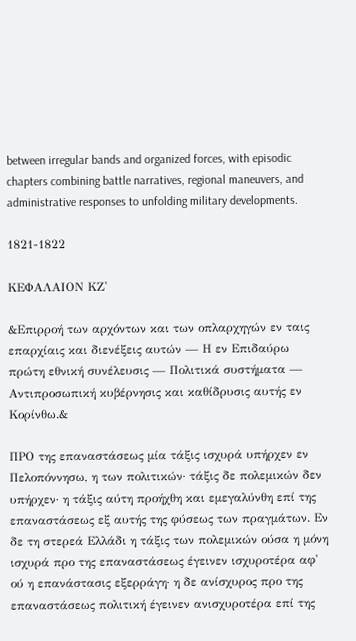between irregular bands and organized forces, with episodic chapters combining battle narratives, regional maneuvers, and administrative responses to unfolding military developments.

1821-1822

ΚΕΦΑΛΑΙΟΝ ΚΖ'

&Επιρροή των αρχόντων και των οπλαρχηγών εν ταις επαρχίαις και διενέξεις αυτών — Η εν Επιδαύρω πρώτη εθνική συνέλευσις — Πολιτικά συστήματα — Αντιπροσωπική κυβέρνησις και καθίδρυσις αυτής εν Κορίνθω.&

ΠΡΟ της επαναστάσεως μία τάξις ισχυρά υπήρχεν εν Πελοπόννησω, η των πολιτικών· τάξις δε πολεμικών δεν υπήρχεν· η τάξις αύτη προήχθη και εμεγαλύνθη επί της επαναστάσεως εξ αυτής της φύσεως των πραγμάτων. Εν δε τη στερεά Ελλάδι η τάξις των πολεμικών ούσα η μόνη ισχυρά προ της επαναστάσεως έγεινεν ισχυροτέρα αφ' ού η επανάστασις εξερράγη· η δε ανίσχυρος προ της επαναστάσεως πολιτική έγεινεν ανισχυροτέρα επί της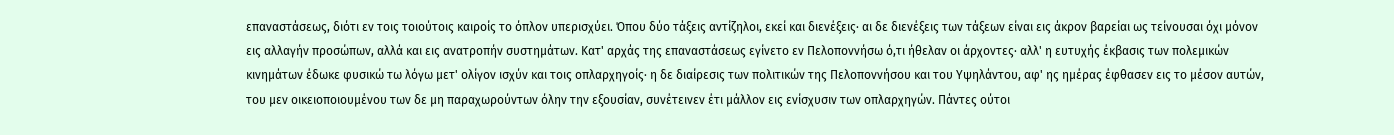επαναστάσεως, διότι εν τοις τοιούτοις καιροίς το όπλον υπερισχύει. Όπου δύο τάξεις αντίζηλοι, εκεί και διενέξεις· αι δε διενέξεις των τάξεων είναι εις άκρον βαρείαι ως τείνουσαι όχι μόνον εις αλλαγήν προσώπων, αλλά και εις ανατροπήν συστημάτων. Κατ' αρχάς της επαναστάσεως εγίνετο εν Πελοποννήσω ό,τι ήθελαν οι άρχοντες· αλλ' η ευτυχής έκβασις των πολεμικών κινημάτων έδωκε φυσικώ τω λόγω μετ' ολίγον ισχύν και τοις οπλαρχηγοίς· η δε διαίρεσις των πολιτικών της Πελοποννήσου και του Υψηλάντου, αφ' ης ημέρας έφθασεν εις το μέσον αυτών, του μεν οικειοποιουμένου των δε μη παραχωρούντων όλην την εξουσίαν, συνέτεινεν έτι μάλλον εις ενίσχυσιν των οπλαρχηγών. Πάντες ούτοι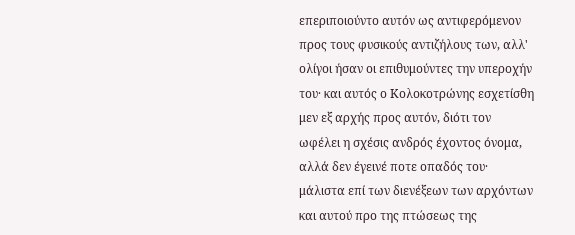επεριποιούντο αυτόν ως αντιφερόμενον προς τους φυσικούς αντιζήλους των, αλλ' ολίγοι ήσαν οι επιθυμούντες την υπεροχήν του· και αυτός ο Κολοκοτρώνης εσχετίσθη μεν εξ αρχής προς αυτόν, διότι τον ωφέλει η σχέσις ανδρός έχοντος όνομα, αλλά δεν έγεινέ ποτε οπαδός του· μάλιστα επί των διενέξεων των αρχόντων και αυτού προ της πτώσεως της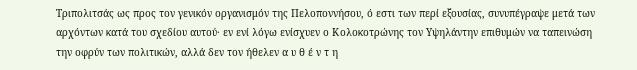Τριπολιτσάς ως προς τον γενικόν οργανισμόν της Πελοποννήσου, ό εστι των περί εξουσίας, συνυπέγραψε μετά των αρχόντων κατά του σχεδίου αυτού· εν ενί λόγω ενίσχυεν ο Κολοκοτρώνης τον Υψηλάντην επιθυμών να ταπεινώση την οφρύν των πολιτικών, αλλά δεν τον ήθελεν α υ θ έ ν τ η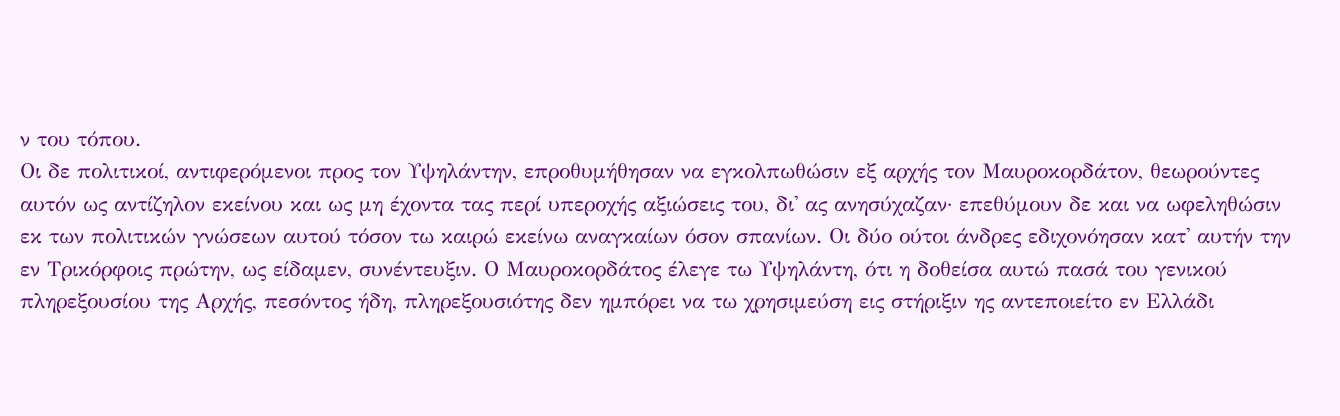ν του τόπου.
Οι δε πολιτικοί, αντιφερόμενοι προς τον Υψηλάντην, επροθυμήθησαν να εγκολπωθώσιν εξ αρχής τον Μαυροκορδάτον, θεωρούντες αυτόν ως αντίζηλον εκείνου και ως μη έχοντα τας περί υπεροχής αξιώσεις του, δι' ας ανησύχαζαν· επεθύμουν δε και να ωφεληθώσιν εκ των πολιτικών γνώσεων αυτού τόσον τω καιρώ εκείνω αναγκαίων όσον σπανίων. Οι δύο ούτοι άνδρες εδιχονόησαν κατ' αυτήν την εν Τρικόρφοις πρώτην, ως είδαμεν, συνέντευξιν. Ο Μαυροκορδάτος έλεγε τω Υψηλάντη, ότι η δοθείσα αυτώ πασά του γενικού πληρεξουσίου της Αρχής, πεσόντος ήδη, πληρεξουσιότης δεν ημπόρει να τω χρησιμεύση εις στήριξιν ης αντεποιείτο εν Ελλάδι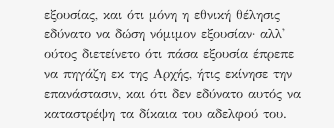εξουσίας, και ότι μόνη η εθνική θέλησις εδύνατο να δώση νόμιμον εξουσίαν· αλλ' ούτος διετείνετο ότι πάσα εξουσία έπρεπε να πηγάζη εκ της Αρχής, ήτις εκίνησε την επανάστασιν, και ότι δεν εδύνατο αυτός να καταστρέψη τα δίκαια του αδελφού του.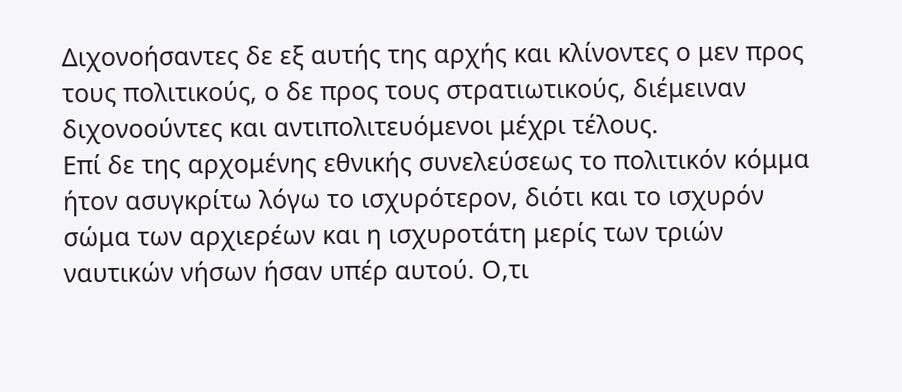Διχονοήσαντες δε εξ αυτής της αρχής και κλίνοντες ο μεν προς τους πολιτικούς, ο δε προς τους στρατιωτικούς, διέμειναν διχονοούντες και αντιπολιτευόμενοι μέχρι τέλους.
Επί δε της αρχομένης εθνικής συνελεύσεως το πολιτικόν κόμμα ήτον ασυγκρίτω λόγω το ισχυρότερον, διότι και το ισχυρόν σώμα των αρχιερέων και η ισχυροτάτη μερίς των τριών ναυτικών νήσων ήσαν υπέρ αυτού. Ο,τι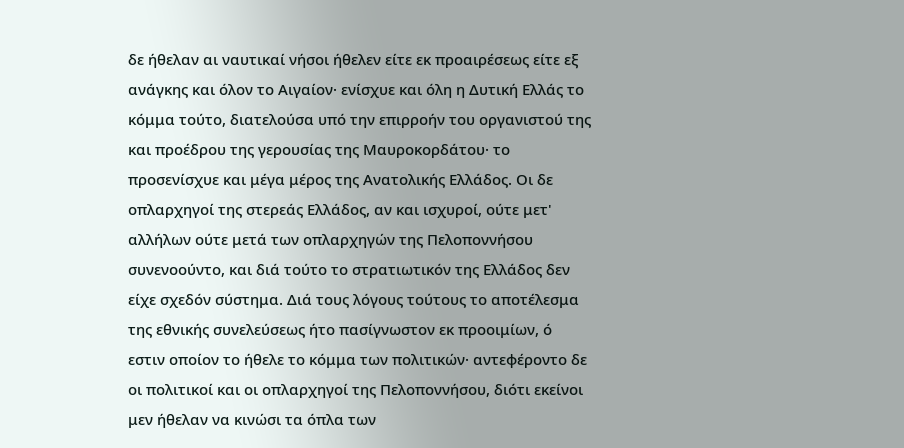δε ήθελαν αι ναυτικαί νήσοι ήθελεν είτε εκ προαιρέσεως είτε εξ ανάγκης και όλον το Αιγαίον· ενίσχυε και όλη η Δυτική Ελλάς το κόμμα τούτο, διατελούσα υπό την επιρροήν του οργανιστού της και προέδρου της γερουσίας της Μαυροκορδάτου· το προσενίσχυε και μέγα μέρος της Ανατολικής Ελλάδος. Οι δε οπλαρχηγοί της στερεάς Ελλάδος, αν και ισχυροί, ούτε μετ' αλλήλων ούτε μετά των οπλαρχηγών της Πελοποννήσου συνενοούντο, και διά τούτο το στρατιωτικόν της Ελλάδος δεν είχε σχεδόν σύστημα. Διά τους λόγους τούτους το αποτέλεσμα της εθνικής συνελεύσεως ήτο πασίγνωστον εκ προοιμίων, ό εστιν οποίον το ήθελε το κόμμα των πολιτικών· αντεφέροντο δε οι πολιτικοί και οι οπλαρχηγοί της Πελοποννήσου, διότι εκείνοι μεν ήθελαν να κινώσι τα όπλα των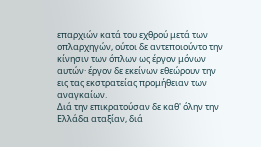επαρχιών κατά του εχθρού μετά των οπλαρχηγών, ούτοι δε αντεποιούντο την κίνησιν των όπλων ως έργον μόνων αυτών· έργον δε εκείνων εθεώρουν την εις τας εκστρατείας προμήθειαν των αναγκαίων.
Διά την επικρατούσαν δε καθ' όλην την Ελλάδα αταξίαν, διά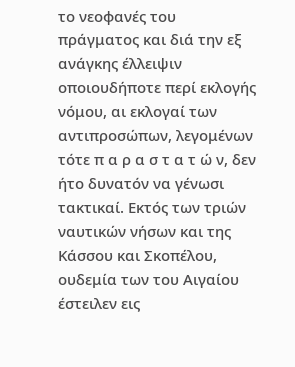το νεοφανές του πράγματος και διά την εξ ανάγκης έλλειψιν οποιουδήποτε περί εκλογής νόμου, αι εκλογαί των αντιπροσώπων, λεγομένων τότε π α ρ α σ τ α τ ώ ν, δεν ήτο δυνατόν να γένωσι τακτικαί. Εκτός των τριών ναυτικών νήσων και της Κάσσου και Σκοπέλου, ουδεμία των του Αιγαίου έστειλεν εις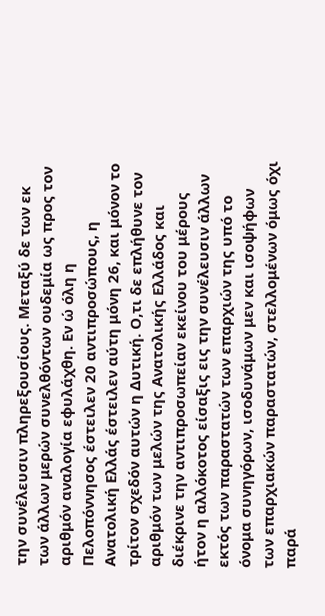την συνέλευσιν πληρεξουσίους. Μεταξύ δε των εκ των άλλων μερών συνελθόντων ουδεμία ως προς τον αριθμόν αναλογία εφυλάχθη. Εν ώ όλη η Πελοπόννησος έστειλεν 20 αντιπροσώπους, η Ανατολική Ελλάς έστειλεν αύτη μόνη 26, και μόνον το τρίτον σχεδόν αυτών η Δυτική. Ο,τι δε επλήθυνε τον αριθμόν των μελών της Ανατολικής Ελλάδος και διέκρινε την αντιπροσωπείαν εκείνου του μέρους ήτον η αλλόκοτος είσαξις εις την συνέλευσιν άλλων εκτός των παραστατών των επαρχιών της υπό το όνομα συνηγόρων, ισοδυνάμων μεν και ισοψήφων των επαρχιακών παραστατών, στελλομένων όμως όχι παρά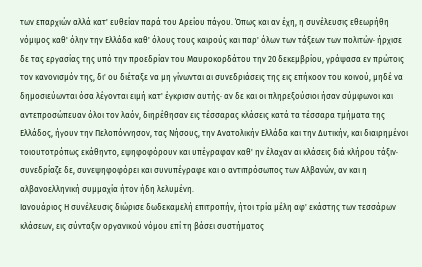των επαρχιών αλλά κατ' ευθείαν παρά του Αρείου πάγου. Όπως και αν έχη, η συνέλευσις εθεωρήθη νόμιμος καθ' όλην την Ελλάδα καθ' όλους τους καιρούς και παρ' όλων των τάξεων των πολιτών· ήρχισε δε τας εργασίας της υπό την προεδρίαν του Μαυροκορδάτου την 20 δεκεμβρίου, γράψασα εν πρώτοις τον κανονισμόν της, δι' ου διέταξε να μη γίνωνται αι συνεδριάσεις της εις επήκοον του κοινού, μηδέ να δημοσιεύωνται όσα λέγονται ειμή κατ' έγκρισιν αυτής· αν δε και οι πληρεξούσιοι ήσαν σύμφωνοι και αντεπροσώπευαν όλοι τον λαόν, διηρέθησαν εις τέσσαρας κλάσεις κατά τα τέσσαρα τμήματα της Ελλάδος, ήγουν την Πελοπόννησον, τας Νήσους, την Ανατολικήν Ελλάδα και την Δυτικήν, και διαιρημένοι τοιουτοτρόπως εκάθηντο, εψηφοφόρουν και υπέγραφαν καθ' ην έλαχαν αι κλάσεις διά κλήρου τάξιν· συνεδρίαζε δε, συνεψηφοφόρει και συνυπέγραφε και ο αντιπρόσωπος των Αλβανών, αν και η αλβανοελληνική συμμαχία ήτον ήδη λελυμένη.
Ιανουάριος Η συνέλευσις διώρισε δωδεκαμελή επιτροπήν, ήτοι τρία μέλη αφ' εκάστης των τεσσάρων κλάσεων, εις σύνταξιν οργανικού νόμου επί τη βάσει συστήματος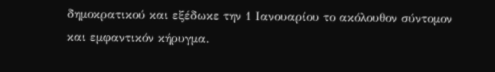δημοκρατικού και εξέδωκε την 1 Ιανουαρίου το ακόλουθον σύντομον και εμφαντικόν κήρυγμα.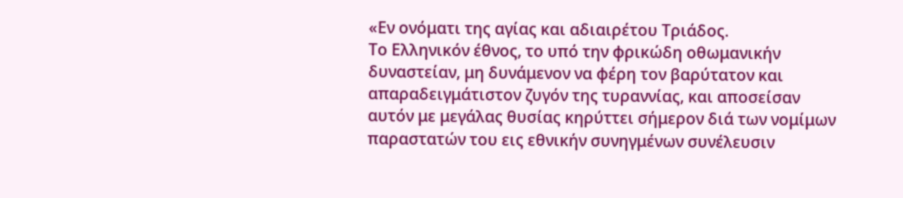«Εν ονόματι της αγίας και αδιαιρέτου Τριάδος.
Το Ελληνικόν έθνος, το υπό την φρικώδη οθωμανικήν δυναστείαν, μη δυνάμενον να φέρη τον βαρύτατον και απαραδειγμάτιστον ζυγόν της τυραννίας, και αποσείσαν αυτόν με μεγάλας θυσίας κηρύττει σήμερον διά των νομίμων παραστατών του εις εθνικήν συνηγμένων συνέλευσιν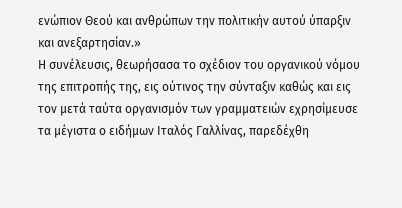ενώπιον Θεού και ανθρώπων την πολιτικήν αυτού ύπαρξιν και ανεξαρτησίαν.»
Η συνέλευσις, θεωρήσασα το σχέδιον του οργανικού νόμου της επιτροπής της, εις ούτινος την σύνταξιν καθώς και εις τον μετά ταύτα οργανισμόν των γραμματειών εχρησίμευσε τα μέγιστα ο ειδήμων Ιταλός Γαλλίνας, παρεδέχθη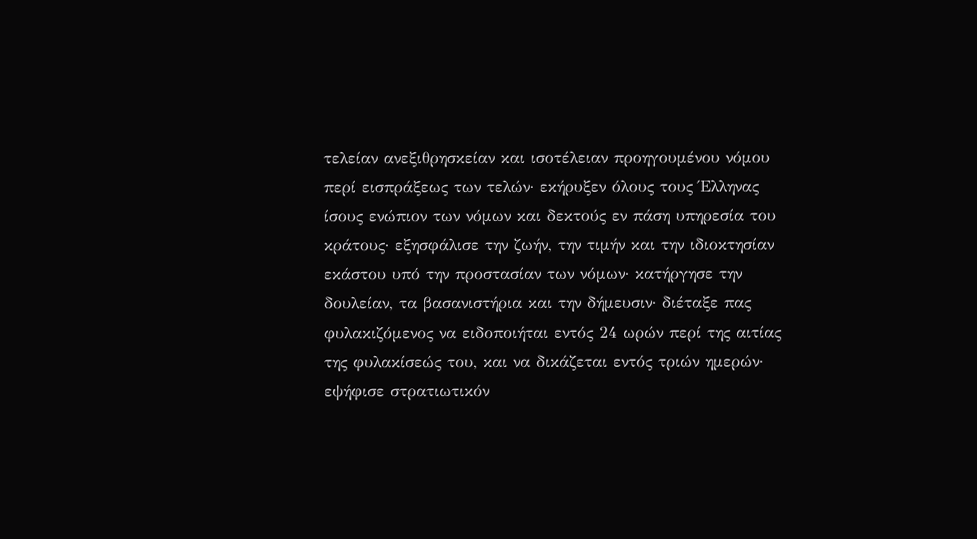τελείαν ανεξιθρησκείαν και ισοτέλειαν προηγουμένου νόμου περί εισπράξεως των τελών· εκήρυξεν όλους τους Έλληνας ίσους ενώπιον των νόμων και δεκτούς εν πάση υπηρεσία του κράτους· εξησφάλισε την ζωήν, την τιμήν και την ιδιοκτησίαν εκάστου υπό την προστασίαν των νόμων· κατήργησε την δουλείαν, τα βασανιστήρια και την δήμευσιν· διέταξε πας φυλακιζόμενος να ειδοποιήται εντός 24 ωρών περί της αιτίας της φυλακίσεώς του, και να δικάζεται εντός τριών ημερών· εψήφισε στρατιωτικόν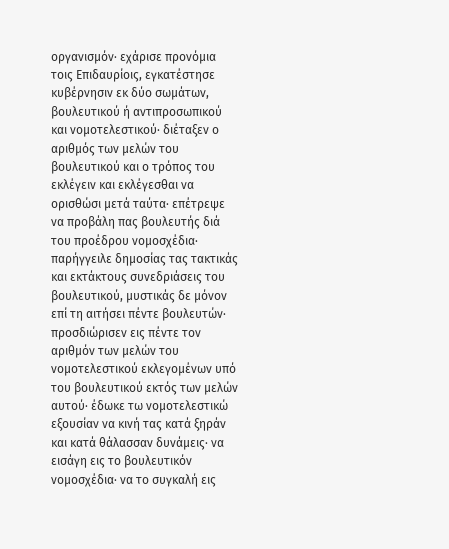οργανισμόν· εχάρισε προνόμια τοις Επιδαυρίοις, εγκατέστησε κυβέρνησιν εκ δύο σωμάτων, βουλευτικού ή αντιπροσωπικού και νομοτελεστικού· διέταξεν ο αριθμός των μελών του βουλευτικού και ο τρόπος του εκλέγειν και εκλέγεσθαι να ορισθώσι μετά ταύτα· επέτρεψε να προβάλη πας βουλευτής διά του προέδρου νομοσχέδια· παρήγγειλε δημοσίας τας τακτικάς και εκτάκτους συνεδριάσεις του βουλευτικού, μυστικάς δε μόνον επί τη αιτήσει πέντε βουλευτών· προσδιώρισεν εις πέντε τον αριθμόν των μελών του νομοτελεστικού εκλεγομένων υπό του βουλευτικού εκτός των μελών αυτού· έδωκε τω νομοτελεστικώ εξουσίαν να κινή τας κατά ξηράν και κατά θάλασσαν δυνάμεις· να εισάγη εις το βουλευτικόν νομοσχέδια· να το συγκαλή εις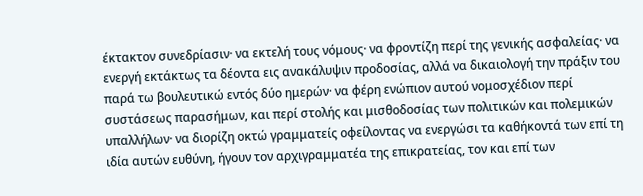έκτακτον συνεδρίασιν· να εκτελή τους νόμους· να φροντίζη περί της γενικής ασφαλείας· να ενεργή εκτάκτως τα δέοντα εις ανακάλυψιν προδοσίας, αλλά να δικαιολογή την πράξιν του παρά τω βουλευτικώ εντός δύο ημερών· να φέρη ενώπιον αυτού νομοσχέδιον περί συστάσεως παρασήμων, και περί στολής και μισθοδοσίας των πολιτικών και πολεμικών υπαλλήλων· να διορίζη οκτώ γραμματείς οφείλοντας να ενεργώσι τα καθήκοντά των επί τη ιδία αυτών ευθύνη, ήγουν τον αρχιγραμματέα της επικρατείας, τον και επί των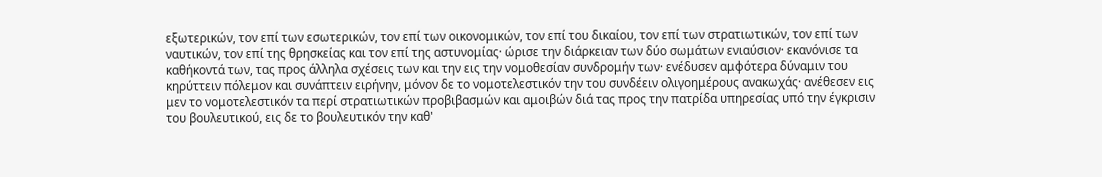εξωτερικών, τον επί των εσωτερικών, τον επί των οικονομικών, τον επί του δικαίου, τον επί των στρατιωτικών, τον επί των ναυτικών, τον επί της θρησκείας και τον επί της αστυνομίας· ώρισε την διάρκειαν των δύο σωμάτων ενιαύσιον· εκανόνισε τα καθήκοντά των, τας προς άλληλα σχέσεις των και την εις την νομοθεσίαν συνδρομήν των· ενέδυσεν αμφότερα δύναμιν του κηρύττειν πόλεμον και συνάπτειν ειρήνην, μόνον δε το νομοτελεστικόν την του συνδέειν ολιγοημέρους ανακωχάς· ανέθεσεν εις μεν το νομοτελεστικόν τα περί στρατιωτικών προβιβασμών και αμοιβών διά τας προς την πατρίδα υπηρεσίας υπό την έγκρισιν του βουλευτικού, εις δε το βουλευτικόν την καθ'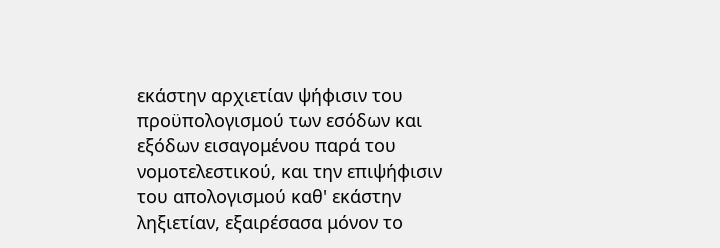εκάστην αρχιετίαν ψήφισιν του προϋπολογισμού των εσόδων και εξόδων εισαγομένου παρά του νομοτελεστικού, και την επιψήφισιν του απολογισμού καθ' εκάστην ληξιετίαν, εξαιρέσασα μόνον το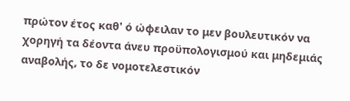πρώτον έτος καθ' ό ώφειλαν το μεν βουλευτικόν να χορηγή τα δέοντα άνευ προϋπολογισμού και μηδεμιάς αναβολής, το δε νομοτελεστικόν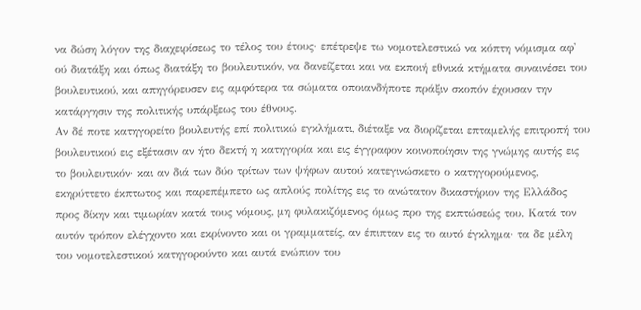να δώση λόγον της διαχειρίσεως το τέλος του έτους· επέτρεψε τω νομοτελεστικώ να κόπτη νόμισμα αφ' ού διατάξη και όπως διατάξη το βουλευτικόν, να δανείζεται και να εκποιή εθνικά κτήματα συναινέσει του βουλευτικού, και απηγόρευσεν εις αμφότερα τα σώματα οποιανδήποτε πράξιν σκοπόν έχουσαν την κατάργησιν της πολιτικής υπάρξεως του έθνους.
Αν δέ ποτε κατηγορείτο βουλευτής επί πολιτικώ εγκλήματι, διέταξε να διορίζεται επταμελής επιτροπή του βουλευτικού εις εξέτασιν αν ήτο δεκτή η κατηγορία και εις έγγραφον κοινοποίησιν της γνώμης αυτής εις το βουλευτικόν· και αν διά των δύο τρίτων των ψήφων αυτού κατεγινώσκετο ο κατηγορούμενος, εκηρύττετο έκπτωτος και παρεπέμπετο ως απλούς πολίτης εις το ανώτατον δικαστήριον της Ελλάδος προς δίκην και τιμωρίαν κατά τους νόμους, μη φυλακιζόμενος όμως προ της εκπτώσεώς του. Κατά τον αυτόν τρόπον ελέγχοντο και εκρίνοντο και οι γραμματείς, αν έπιπταν εις το αυτό έγκλημα· τα δε μέλη του νομοτελεστικού κατηγορούντο και αυτά ενώπιον του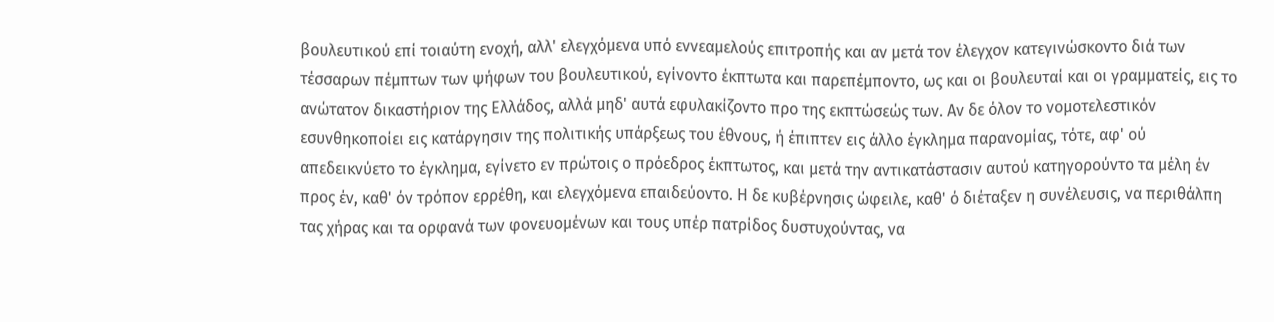βουλευτικού επί τοιαύτη ενοχή, αλλ' ελεγχόμενα υπό εννεαμελούς επιτροπής και αν μετά τον έλεγχον κατεγινώσκοντο διά των τέσσαρων πέμπτων των ψήφων του βουλευτικού, εγίνοντο έκπτωτα και παρεπέμποντο, ως και οι βουλευταί και οι γραμματείς, εις το ανώτατον δικαστήριον της Ελλάδος, αλλά μηδ' αυτά εφυλακίζοντο προ της εκπτώσεώς των. Αν δε όλον το νομοτελεστικόν εσυνθηκοποίει εις κατάργησιν της πολιτικής υπάρξεως του έθνους, ή έπιπτεν εις άλλο έγκλημα παρανομίας, τότε, αφ' ού απεδεικνύετο το έγκλημα, εγίνετο εν πρώτοις ο πρόεδρος έκπτωτος, και μετά την αντικατάστασιν αυτού κατηγορούντο τα μέλη έν προς έν, καθ' όν τρόπον ερρέθη, και ελεγχόμενα επαιδεύοντο. Η δε κυβέρνησις ώφειλε, καθ' ό διέταξεν η συνέλευσις, να περιθάλπη τας χήρας και τα ορφανά των φονευομένων και τους υπέρ πατρίδος δυστυχούντας, να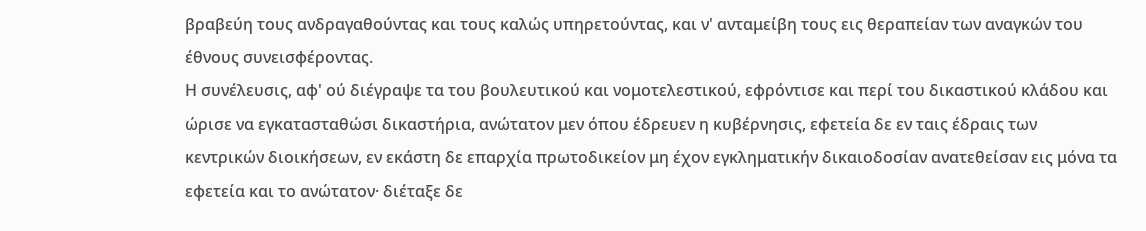βραβεύη τους ανδραγαθούντας και τους καλώς υπηρετούντας, και ν' ανταμείβη τους εις θεραπείαν των αναγκών του έθνους συνεισφέροντας.
Η συνέλευσις, αφ' ού διέγραψε τα του βουλευτικού και νομοτελεστικού, εφρόντισε και περί του δικαστικού κλάδου και ώρισε να εγκατασταθώσι δικαστήρια, ανώτατον μεν όπου έδρευεν η κυβέρνησις, εφετεία δε εν ταις έδραις των κεντρικών διοικήσεων, εν εκάστη δε επαρχία πρωτοδικείον μη έχον εγκληματικήν δικαιοδοσίαν ανατεθείσαν εις μόνα τα εφετεία και το ανώτατον· διέταξε δε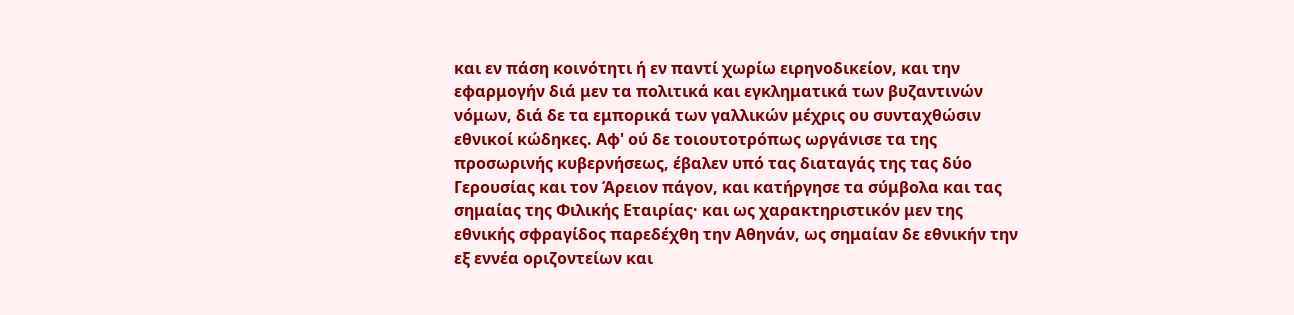και εν πάση κοινότητι ή εν παντί χωρίω ειρηνοδικείον, και την εφαρμογήν διά μεν τα πολιτικά και εγκληματικά των βυζαντινών νόμων, διά δε τα εμπορικά των γαλλικών μέχρις ου συνταχθώσιν εθνικοί κώδηκες. Αφ' ού δε τοιουτοτρόπως ωργάνισε τα της προσωρινής κυβερνήσεως, έβαλεν υπό τας διαταγάς της τας δύο Γερουσίας και τον Άρειον πάγον, και κατήργησε τα σύμβολα και τας σημαίας της Φιλικής Εταιρίας· και ως χαρακτηριστικόν μεν της εθνικής σφραγίδος παρεδέχθη την Αθηνάν, ως σημαίαν δε εθνικήν την εξ εννέα οριζοντείων και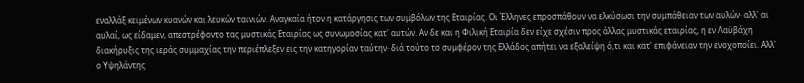εναλλάξ κειμένων κυανών και λευκών ταινιών. Αναγκαία ήτον η κατάργησις των συμβόλων της Εταιρίας. Οι Έλληνες επροσπάθουν να ελκύσωσι την συμπάθειαν των αυλών· αλλ' αι αυλαί, ως είδαμεν, απεστρέφοντο τας μυστικάς Εταιρίας ως συνωμοσίας κατ' αυτών. Αν δε και η Φιλική Εταιρία δεν είχε σχέσιν προς άλλας μυστικάς εταιρίας, η εν Λαϋβάχη διακήρυξις της ιεράς συμμαχίας την περιέπλεξεν εις την κατηγορίαν ταύτην· διά τούτο το συμφέρον της Ελλάδος απήτει να εξαλείψη ό,τι και κατ' επιφάνειαν την ενοχοποίει. Αλλ' ο Υψηλάντης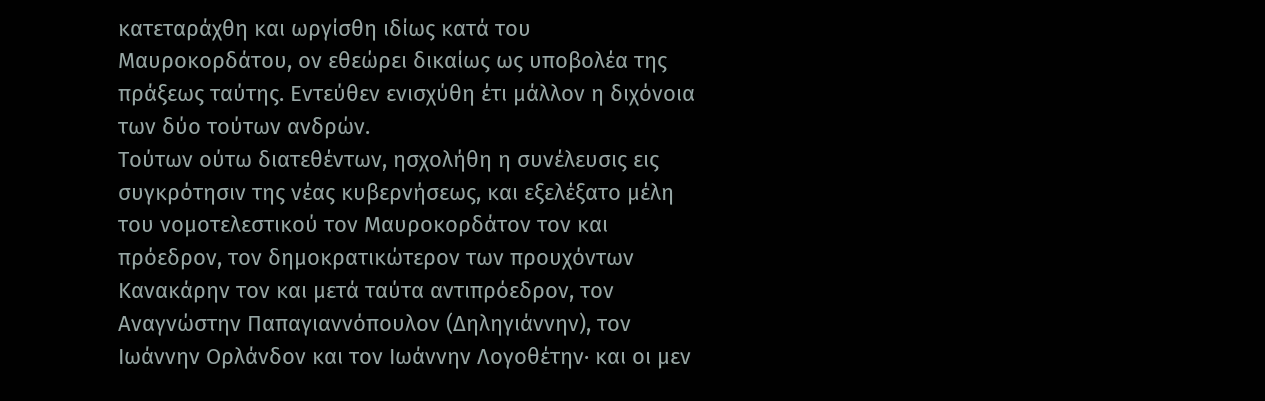κατεταράχθη και ωργίσθη ιδίως κατά του Μαυροκορδάτου, ον εθεώρει δικαίως ως υποβολέα της πράξεως ταύτης. Εντεύθεν ενισχύθη έτι μάλλον η διχόνοια των δύο τούτων ανδρών.
Τούτων ούτω διατεθέντων, ησχολήθη η συνέλευσις εις συγκρότησιν της νέας κυβερνήσεως, και εξελέξατο μέλη του νομοτελεστικού τον Μαυροκορδάτον τον και πρόεδρον, τον δημοκρατικώτερον των προυχόντων Κανακάρην τον και μετά ταύτα αντιπρόεδρον, τον Αναγνώστην Παπαγιαννόπουλον (Δηληγιάννην), τον Ιωάννην Ορλάνδον και τον Ιωάννην Λογοθέτην· και οι μεν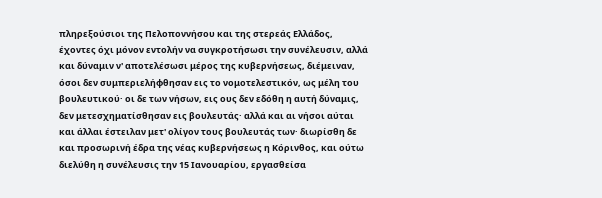πληρεξούσιοι της Πελοποννήσου και της στερεάς Ελλάδος, έχοντες όχι μόνον εντολήν να συγκροτήσωσι την συνέλευσιν, αλλά και δύναμιν ν' αποτελέσωσι μέρος της κυβερνήσεως, διέμειναν, όσοι δεν συμπεριελήφθησαν εις το νομοτελεστικόν, ως μέλη του βουλευτικού· οι δε των νήσων, εις ους δεν εδόθη η αυτή δύναμις, δεν μετεσχηματίσθησαν εις βουλευτάς· αλλά και αι νήσοι αύται και άλλαι έστειλαν μετ' ολίγον τους βουλευτάς των· διωρίσθη δε και προσωρινή έδρα της νέας κυβερνήσεως η Κόρινθος, και ούτω διελύθη η συνέλευσις την 15 Ιανουαρίου, εργασθείσα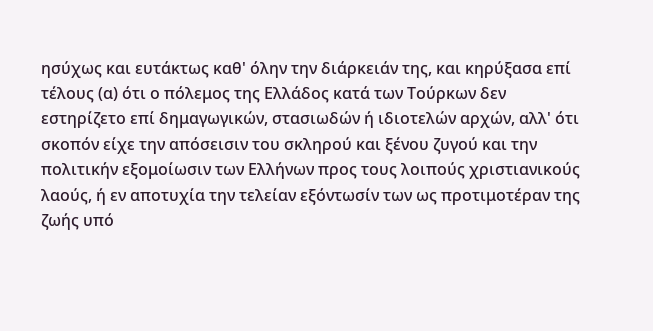ησύχως και ευτάκτως καθ' όλην την διάρκειάν της, και κηρύξασα επί τέλους (α) ότι ο πόλεμος της Ελλάδος κατά των Τούρκων δεν εστηρίζετο επί δημαγωγικών, στασιωδών ή ιδιοτελών αρχών, αλλ' ότι σκοπόν είχε την απόσεισιν του σκληρού και ξένου ζυγού και την πολιτικήν εξομοίωσιν των Ελλήνων προς τους λοιπούς χριστιανικούς λαούς, ή εν αποτυχία την τελείαν εξόντωσίν των ως προτιμοτέραν της ζωής υπό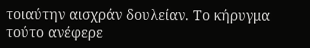τοιαύτην αισχράν δουλείαν. Το κήρυγμα τούτο ανέφερε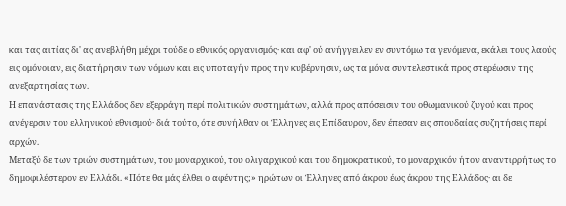και τας αιτίας δι' ας ανεβλήθη μέχρι τούδε ο εθνικός οργανισμός· και αφ' ού ανήγγειλεν εν συντόμω τα γενόμενα, εκάλει τους λαούς εις ομόνοιαν, εις διατήρησιν των νόμων και εις υποταγήν προς την κυβέρνησιν, ως τα μόνα συντελεστικά προς στερέωσιν της ανεξαρτησίας των.
Η επανάστασις της Ελλάδος δεν εξερράγη περί πολιτικών συστημάτων, αλλά προς απόσεισιν του οθωμανικού ζυγού και προς ανέγερσιν του ελληνικού εθνισμού· διά τούτο, ότε συνήλθαν οι Έλληνες εις Επίδαυρον, δεν έπεσαν εις σπουδαίας συζητήσεις περί αρχών.
Μεταξύ δε των τριών συστημάτων, του μοναρχικού, του ολιγαρχικού και του δημοκρατικού, το μοναρχικόν ήτον αναντιρρήτως το δημοφιλέστερον εν Ελλάδι. «Πότε θα μάς έλθει ο αφέντης;» ηρώτων οι Έλληνες από άκρου έως άκρου της Ελλάδος· αι δε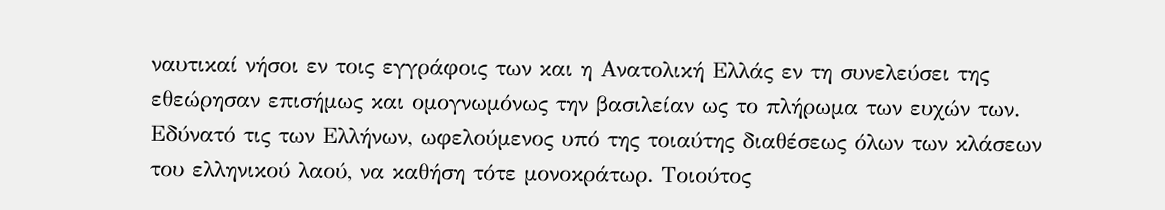ναυτικαί νήσοι εν τοις εγγράφοις των και η Ανατολική Ελλάς εν τη συνελεύσει της εθεώρησαν επισήμως και ομογνωμόνως την βασιλείαν ως το πλήρωμα των ευχών των. Εδύνατό τις των Ελλήνων, ωφελούμενος υπό της τοιαύτης διαθέσεως όλων των κλάσεων του ελληνικού λαού, να καθήση τότε μονοκράτωρ. Τοιούτος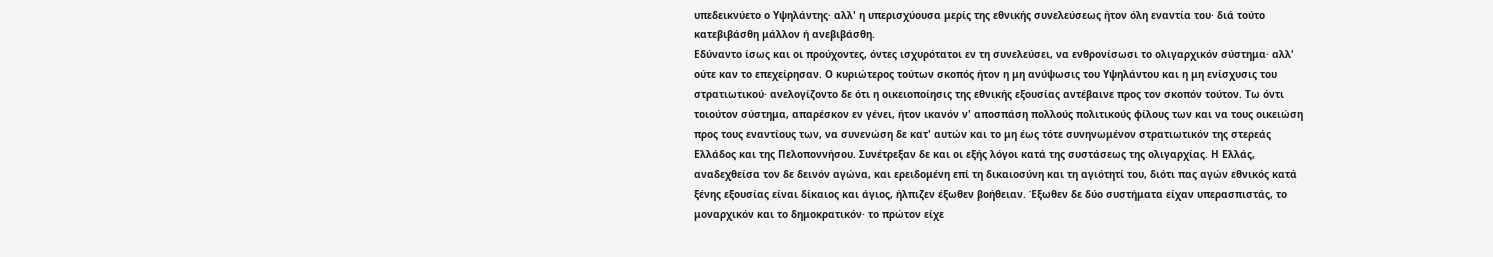υπεδεικνύετο ο Υψηλάντης· αλλ' η υπερισχύουσα μερίς της εθνικής συνελεύσεως ήτον όλη εναντία του· διά τούτο κατεβιβάσθη μάλλον ή ανεβιβάσθη.
Εδύναντο ίσως και οι προύχοντες, όντες ισχυρότατοι εν τη συνελεύσει, να ενθρονίσωσι το ολιγαρχικόν σύστημα· αλλ' ούτε καν το επεχείρησαν. Ο κυριώτερος τούτων σκοπός ήτον η μη ανύψωσις του Υψηλάντου και η μη ενίσχυσις του στρατιωτικού· ανελογίζοντο δε ότι η οικειοποίησις της εθνικής εξουσίας αντέβαινε προς τον σκοπόν τούτον. Τω όντι τοιούτον σύστημα, απαρέσκον εν γένει, ήτον ικανόν ν' αποσπάση πολλούς πολιτικούς φίλους των και να τους οικειώση προς τους εναντίους των, να συνενώση δε κατ' αυτών και το μη έως τότε συνηνωμένον στρατιωτικόν της στερεάς Ελλάδος και της Πελοποννήσου. Συνέτρεξαν δε και οι εξής λόγοι κατά της συστάσεως της ολιγαρχίας. Η Ελλάς, αναδεχθείσα τον δε δεινόν αγώνα, και ερειδομένη επί τη δικαιοσύνη και τη αγιότητί του, διότι πας αγών εθνικός κατά ξένης εξουσίας είναι δίκαιος και άγιος, ήλπιζεν έξωθεν βοήθειαν. Έξωθεν δε δύο συστήματα είχαν υπερασπιστάς, το μοναρχικόν και το δημοκρατικόν· το πρώτον είχε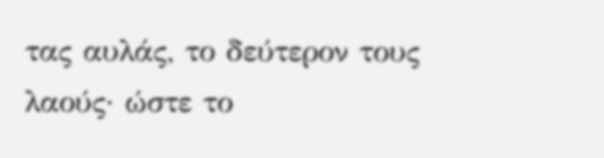τας αυλάς, το δεύτερον τους λαούς· ώστε το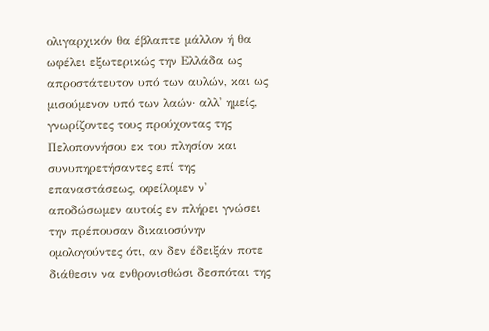ολιγαρχικόν θα έβλαπτε μάλλον ή θα ωφέλει εξωτερικώς την Ελλάδα ως απροστάτευτον υπό των αυλών, και ως μισούμενον υπό των λαών· αλλ' ημείς, γνωρίζοντες τους προύχοντας της Πελοποννήσου εκ του πλησίον και συνυπηρετήσαντες επί της επαναστάσεως, οφείλομεν ν' αποδώσωμεν αυτοίς εν πλήρει γνώσει την πρέπουσαν δικαιοσύνην ομολογούντες ότι, αν δεν έδειξάν ποτε διάθεσιν να ενθρονισθώσι δεσπόται της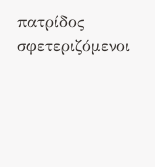πατρίδος σφετεριζόμενοι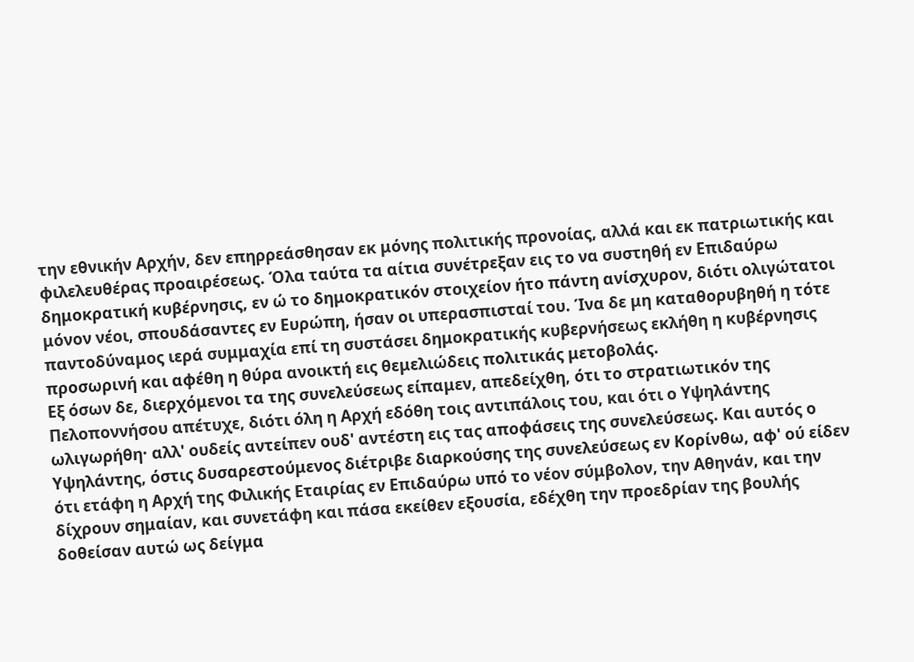την εθνικήν Αρχήν, δεν επηρρεάσθησαν εκ μόνης πολιτικής προνοίας, αλλά και εκ πατριωτικής και φιλελευθέρας προαιρέσεως. Όλα ταύτα τα αίτια συνέτρεξαν εις το να συστηθή εν Επιδαύρω δημοκρατική κυβέρνησις, εν ώ το δημοκρατικόν στοιχείον ήτο πάντη ανίσχυρον, διότι ολιγώτατοι μόνον νέοι, σπουδάσαντες εν Ευρώπη, ήσαν οι υπερασπισταί του. Ίνα δε μη καταθορυβηθή η τότε παντοδύναμος ιερά συμμαχία επί τη συστάσει δημοκρατικής κυβερνήσεως εκλήθη η κυβέρνησις προσωρινή και αφέθη η θύρα ανοικτή εις θεμελιώδεις πολιτικάς μετοβολάς.
Εξ όσων δε, διερχόμενοι τα της συνελεύσεως είπαμεν, απεδείχθη, ότι το στρατιωτικόν της Πελοποννήσου απέτυχε, διότι όλη η Αρχή εδόθη τοις αντιπάλοις του, και ότι ο Υψηλάντης ωλιγωρήθη· αλλ' ουδείς αντείπεν ουδ' αντέστη εις τας αποφάσεις της συνελεύσεως. Και αυτός ο Υψηλάντης, όστις δυσαρεστούμενος διέτριβε διαρκούσης της συνελεύσεως εν Κορίνθω, αφ' ού είδεν ότι ετάφη η Αρχή της Φιλικής Εταιρίας εν Επιδαύρω υπό το νέον σύμβολον, την Αθηνάν, και την δίχρουν σημαίαν, και συνετάφη και πάσα εκείθεν εξουσία, εδέχθη την προεδρίαν της βουλής δοθείσαν αυτώ ως δείγμα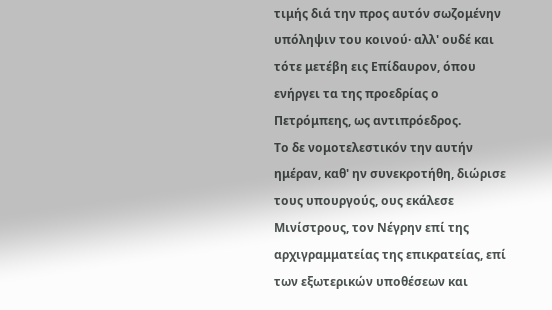τιμής διά την προς αυτόν σωζομένην υπόληψιν του κοινού· αλλ' ουδέ και τότε μετέβη εις Επίδαυρον, όπου ενήργει τα της προεδρίας ο Πετρόμπεης, ως αντιπρόεδρος.
Το δε νομοτελεστικόν την αυτήν ημέραν, καθ' ην συνεκροτήθη, διώρισε τους υπουργούς, ους εκάλεσε Μινίστρους, τον Νέγρην επί της αρχιγραμματείας της επικρατείας, επί των εξωτερικών υποθέσεων και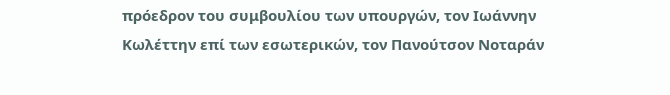πρόεδρον του συμβουλίου των υπουργών, τον Ιωάννην Κωλέττην επί των εσωτερικών, τον Πανούτσον Νοταράν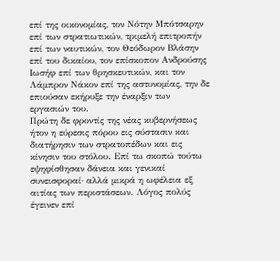επί της οικονομίας, τον Νότην Μπότσαρην επί των στρατιωτικών, τριμελή επιτροπήν επί των ναυτικών, τον Θεόδωρον Βλάσην επί του δικαίου, τον επίσκοπον Ανδρούσης Ιωσήφ επί των θρησκευτικών, και τον Λάμπρον Νάκον επί της αστυνομίας, την δε επιούσαν εκήρυξε την έναρξιν των εργασιών του.
Πρώτη δε φροντίς της νέας κυβερνήσεως ήτον η εύρεσις πόρου εις σύστασιν και διατήρησιν των στρατοπέδων και εις κίνησιν του στόλου. Επί τω σκοπώ τούτω εψηφίσθησαν δάνεια και γενικαί συνεισφοραί· αλλά μικρά η ωφέλεια εξ αιτίας των περιστάσεων. Λόγος πολύς έγεινεν επί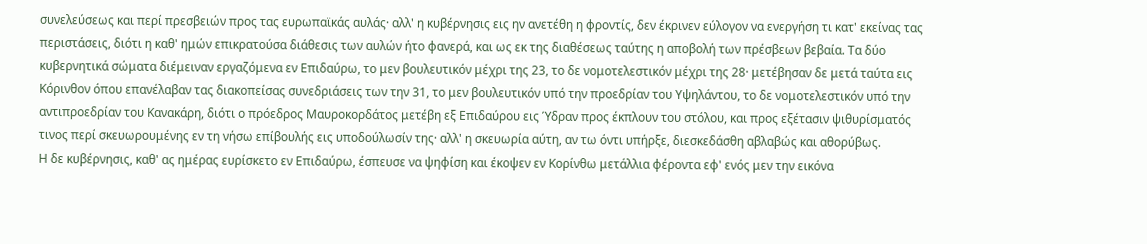συνελεύσεως και περί πρεσβειών προς τας ευρωπαϊκάς αυλάς· αλλ' η κυβέρνησις εις ην ανετέθη η φροντίς, δεν έκρινεν εύλογον να ενεργήση τι κατ' εκείνας τας περιστάσεις, διότι η καθ' ημών επικρατούσα διάθεσις των αυλών ήτο φανερά, και ως εκ της διαθέσεως ταύτης η αποβολή των πρέσβεων βεβαία. Τα δύο κυβερνητικά σώματα διέμειναν εργαζόμενα εν Επιδαύρω, το μεν βουλευτικόν μέχρι της 23, το δε νομοτελεστικόν μέχρι της 28· μετέβησαν δε μετά ταύτα εις Κόρινθον όπου επανέλαβαν τας διακοπείσας συνεδριάσεις των την 31, το μεν βουλευτικόν υπό την προεδρίαν του Υψηλάντου, το δε νομοτελεστικόν υπό την αντιπροεδρίαν του Κανακάρη, διότι ο πρόεδρος Μαυροκορδάτος μετέβη εξ Επιδαύρου εις Ύδραν προς έκπλουν του στόλου, και προς εξέτασιν ψιθυρίσματός τινος περί σκευωρουμένης εν τη νήσω επίβουλής εις υποδούλωσίν της· αλλ' η σκευωρία αύτη, αν τω όντι υπήρξε, διεσκεδάσθη αβλαβώς και αθορύβως.
Η δε κυβέρνησις, καθ' ας ημέρας ευρίσκετο εν Επιδαύρω, έσπευσε να ψηφίση και έκοψεν εν Κορίνθω μετάλλια φέροντα εφ' ενός μεν την εικόνα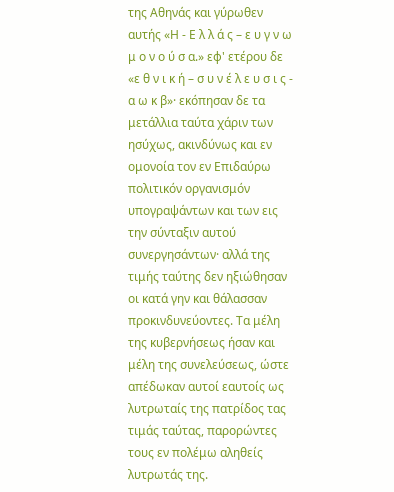της Αθηνάς και γύρωθεν αυτής «Η - Ε λ λ ά ς – ε υ γ ν ω μ ο ν ο ύ σ α.» εφ' ετέρου δε «ε θ ν ι κ ή – σ υ ν έ λ ε υ σ ι ς - α ω κ β»· εκόπησαν δε τα μετάλλια ταύτα χάριν των ησύχως, ακινδύνως και εν ομονοία τον εν Επιδαύρω πολιτικόν οργανισμόν υπογραψάντων και των εις την σύνταξιν αυτού συνεργησάντων· αλλά της τιμής ταύτης δεν ηξιώθησαν οι κατά γην και θάλασσαν προκινδυνεύοντες. Τα μέλη της κυβερνήσεως ήσαν και μέλη της συνελεύσεως, ώστε απέδωκαν αυτοί εαυτοίς ως λυτρωταίς της πατρίδος τας τιμάς ταύτας, παρορώντες τους εν πολέμω αληθείς λυτρωτάς της.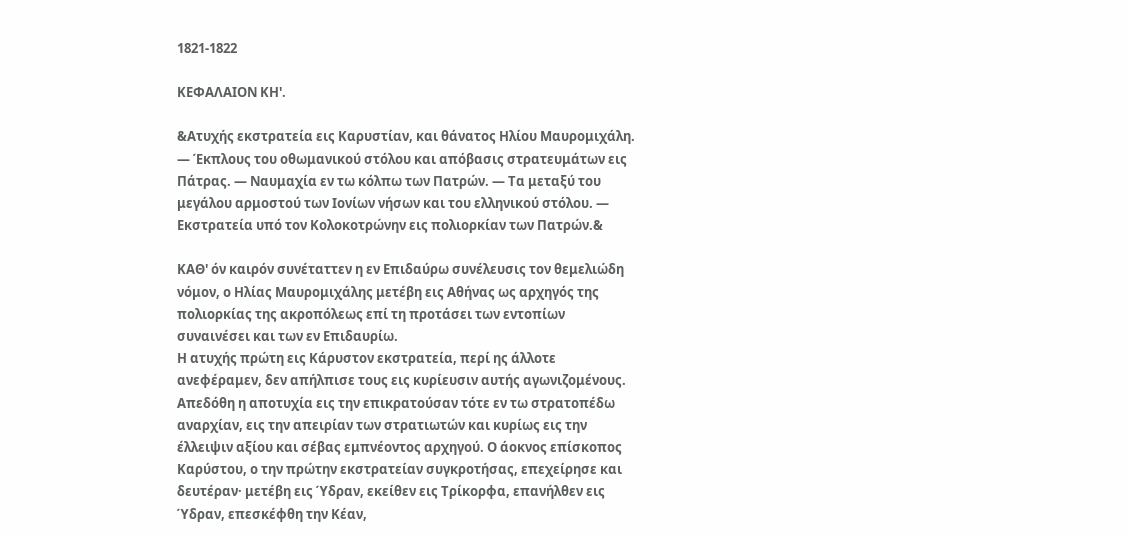1821-1822

ΚΕΦΑΛΑΙΟΝ ΚΗ'.

&Ατυχής εκστρατεία εις Καρυστίαν, και θάνατος Ηλίου Μαυρομιχάλη. — Έκπλους του οθωμανικού στόλου και απόβασις στρατευμάτων εις Πάτρας. — Ναυμαχία εν τω κόλπω των Πατρών. — Τα μεταξύ του μεγάλου αρμοστού των Ιονίων νήσων και του ελληνικού στόλου. — Εκστρατεία υπό τον Κολοκοτρώνην εις πολιορκίαν των Πατρών.&

ΚΑΘ' όν καιρόν συνέταττεν η εν Επιδαύρω συνέλευσις τον θεμελιώδη νόμον, ο Ηλίας Μαυρομιχάλης μετέβη εις Αθήνας ως αρχηγός της πολιορκίας της ακροπόλεως επί τη προτάσει των εντοπίων συναινέσει και των εν Επιδαυρίω.
Η ατυχής πρώτη εις Κάρυστον εκστρατεία, περί ης άλλοτε ανεφέραμεν, δεν απήλπισε τους εις κυρίευσιν αυτής αγωνιζομένους. Απεδόθη η αποτυχία εις την επικρατούσαν τότε εν τω στρατοπέδω αναρχίαν, εις την απειρίαν των στρατιωτών και κυρίως εις την έλλειψιν αξίου και σέβας εμπνέοντος αρχηγού. Ο άοκνος επίσκοπος Καρύστου, ο την πρώτην εκστρατείαν συγκροτήσας, επεχείρησε και δευτέραν· μετέβη εις Ύδραν, εκείθεν εις Τρίκορφα, επανήλθεν εις Ύδραν, επεσκέφθη την Κέαν,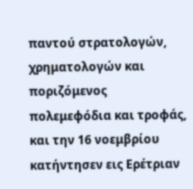παντού στρατολογών, χρηματολογών και ποριζόμενος πολεμεφόδια και τροφάς, και την 16 νοεμβρίου κατήντησεν εις Ερέτριαν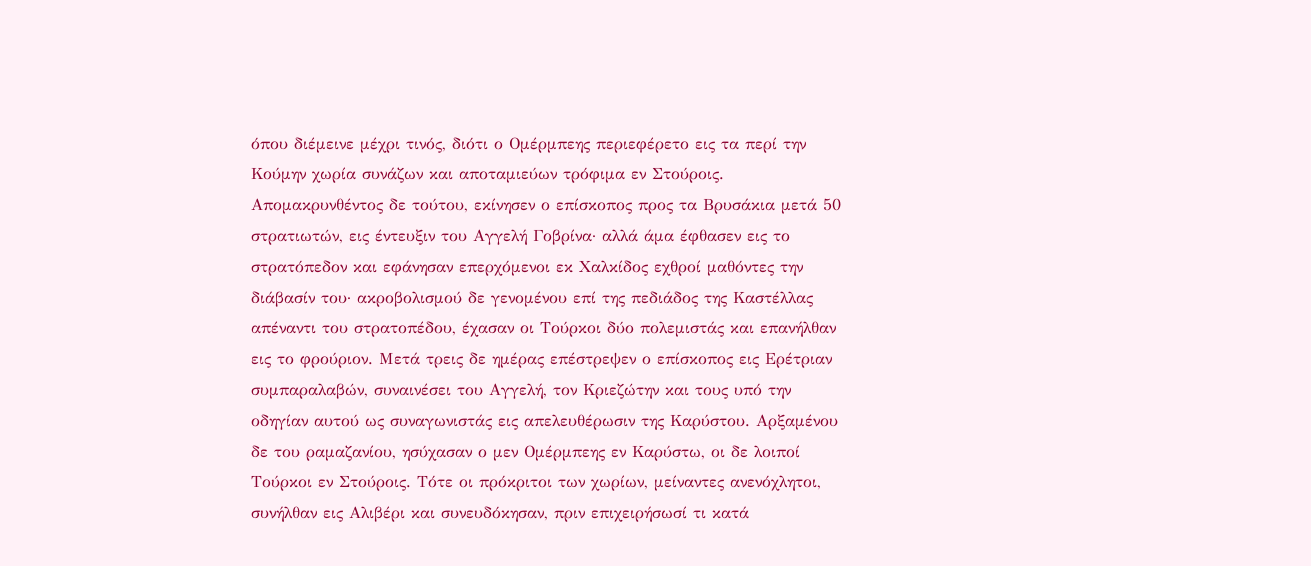όπου διέμεινε μέχρι τινός, διότι ο Ομέρμπεης περιεφέρετο εις τα περί την Κούμην χωρία συνάζων και αποταμιεύων τρόφιμα εν Στούροις. Απομακρυνθέντος δε τούτου, εκίνησεν ο επίσκοπος προς τα Βρυσάκια μετά 50 στρατιωτών, εις έντευξιν του Αγγελή Γοβρίνα· αλλά άμα έφθασεν εις το στρατόπεδον και εφάνησαν επερχόμενοι εκ Χαλκίδος εχθροί μαθόντες την διάβασίν του· ακροβολισμού δε γενομένου επί της πεδιάδος της Καστέλλας απέναντι του στρατοπέδου, έχασαν οι Τούρκοι δύο πολεμιστάς και επανήλθαν εις το φρούριον. Μετά τρεις δε ημέρας επέστρεψεν ο επίσκοπος εις Ερέτριαν συμπαραλαβών, συναινέσει του Αγγελή, τον Κριεζώτην και τους υπό την οδηγίαν αυτού ως συναγωνιστάς εις απελευθέρωσιν της Καρύστου. Αρξαμένου δε του ραμαζανίου, ησύχασαν ο μεν Ομέρμπεης εν Καρύστω, οι δε λοιποί Τούρκοι εν Στούροις. Τότε οι πρόκριτοι των χωρίων, μείναντες ανενόχλητοι, συνήλθαν εις Αλιβέρι και συνευδόκησαν, πριν επιχειρήσωσί τι κατά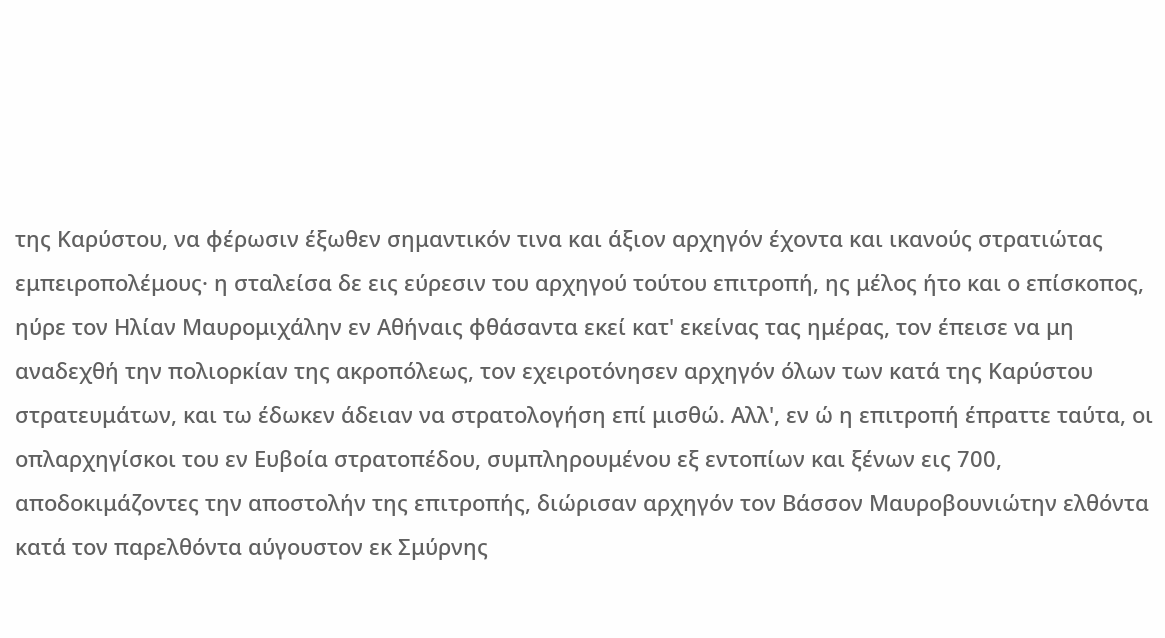της Καρύστου, να φέρωσιν έξωθεν σημαντικόν τινα και άξιον αρχηγόν έχοντα και ικανούς στρατιώτας εμπειροπολέμους· η σταλείσα δε εις εύρεσιν του αρχηγού τούτου επιτροπή, ης μέλος ήτο και ο επίσκοπος, ηύρε τον Ηλίαν Μαυρομιχάλην εν Αθήναις φθάσαντα εκεί κατ' εκείνας τας ημέρας, τον έπεισε να μη αναδεχθή την πολιορκίαν της ακροπόλεως, τον εχειροτόνησεν αρχηγόν όλων των κατά της Καρύστου στρατευμάτων, και τω έδωκεν άδειαν να στρατολογήση επί μισθώ. Αλλ', εν ώ η επιτροπή έπραττε ταύτα, οι οπλαρχηγίσκοι του εν Ευβοία στρατοπέδου, συμπληρουμένου εξ εντοπίων και ξένων εις 700, αποδοκιμάζοντες την αποστολήν της επιτροπής, διώρισαν αρχηγόν τον Βάσσον Μαυροβουνιώτην ελθόντα κατά τον παρελθόντα αύγουστον εκ Σμύρνης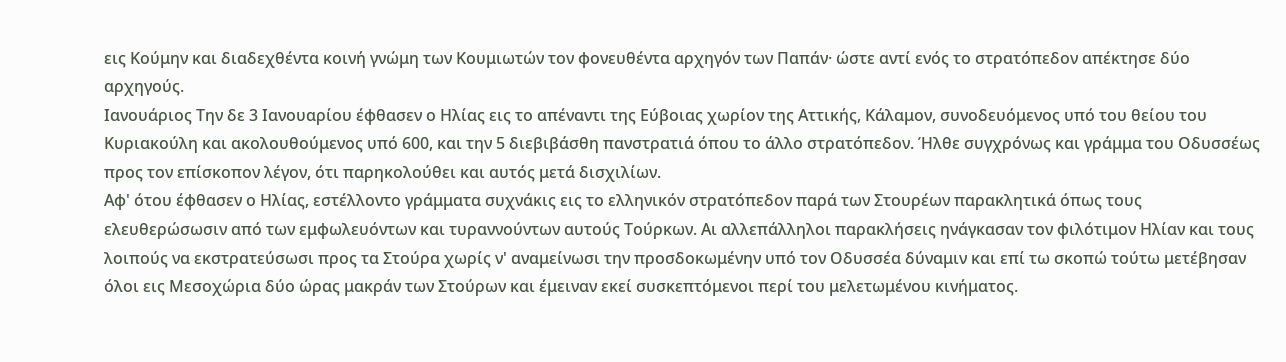εις Κούμην και διαδεχθέντα κοινή γνώμη των Κουμιωτών τον φονευθέντα αρχηγόν των Παπάν· ώστε αντί ενός το στρατόπεδον απέκτησε δύο αρχηγούς.
Ιανουάριος Την δε 3 Ιανουαρίου έφθασεν ο Ηλίας εις το απέναντι της Εύβοιας χωρίον της Αττικής, Κάλαμον, συνοδευόμενος υπό του θείου του Κυριακούλη και ακολουθούμενος υπό 600, και την 5 διεβιβάσθη πανστρατιά όπου το άλλο στρατόπεδον. Ήλθε συγχρόνως και γράμμα του Οδυσσέως προς τον επίσκοπον λέγον, ότι παρηκολούθει και αυτός μετά δισχιλίων.
Αφ' ότου έφθασεν ο Ηλίας, εστέλλοντο γράμματα συχνάκις εις το ελληνικόν στρατόπεδον παρά των Στουρέων παρακλητικά όπως τους ελευθερώσωσιν από των εμφωλευόντων και τυραννούντων αυτούς Τούρκων. Αι αλλεπάλληλοι παρακλήσεις ηνάγκασαν τον φιλότιμον Ηλίαν και τους λοιπούς να εκστρατεύσωσι προς τα Στούρα χωρίς ν' αναμείνωσι την προσδοκωμένην υπό τον Οδυσσέα δύναμιν και επί τω σκοπώ τούτω μετέβησαν όλοι εις Μεσοχώρια δύο ώρας μακράν των Στούρων και έμειναν εκεί συσκεπτόμενοι περί του μελετωμένου κινήματος.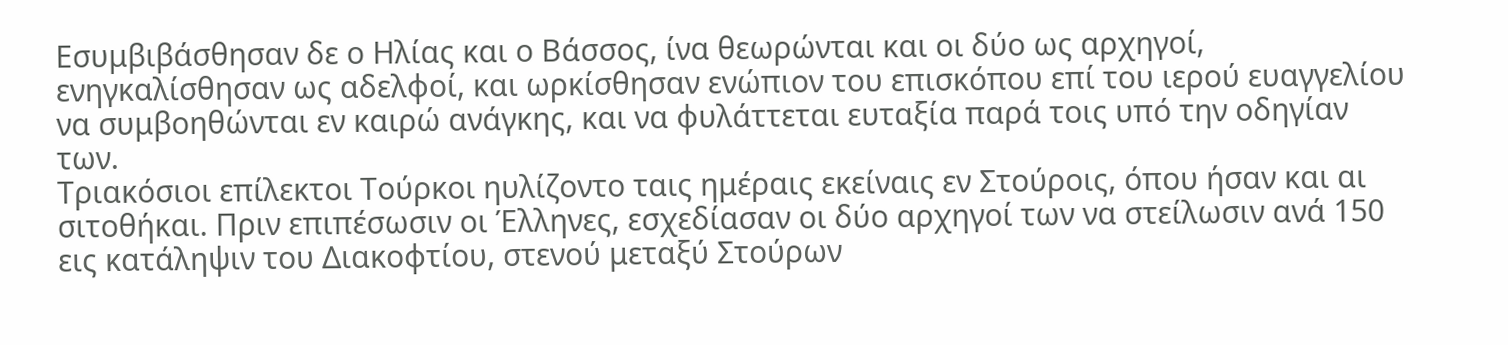Εσυμβιβάσθησαν δε ο Ηλίας και ο Βάσσος, ίνα θεωρώνται και οι δύο ως αρχηγοί, ενηγκαλίσθησαν ως αδελφοί, και ωρκίσθησαν ενώπιον του επισκόπου επί του ιερού ευαγγελίου να συμβοηθώνται εν καιρώ ανάγκης, και να φυλάττεται ευταξία παρά τοις υπό την οδηγίαν των.
Τριακόσιοι επίλεκτοι Τούρκοι ηυλίζοντο ταις ημέραις εκείναις εν Στούροις, όπου ήσαν και αι σιτοθήκαι. Πριν επιπέσωσιν οι Έλληνες, εσχεδίασαν οι δύο αρχηγοί των να στείλωσιν ανά 150 εις κατάληψιν του Διακοφτίου, στενού μεταξύ Στούρων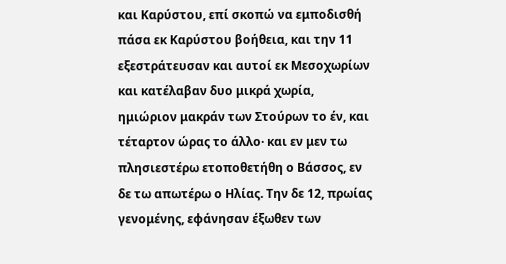και Καρύστου, επί σκοπώ να εμποδισθή πάσα εκ Καρύστου βοήθεια, και την 11 εξεστράτευσαν και αυτοί εκ Μεσοχωρίων και κατέλαβαν δυο μικρά χωρία, ημιώριον μακράν των Στούρων το έν, και τέταρτον ώρας το άλλο· και εν μεν τω πλησιεστέρω ετοποθετήθη ο Βάσσος, εν δε τω απωτέρω ο Ηλίας. Την δε 12, πρωίας γενομένης, εφάνησαν έξωθεν των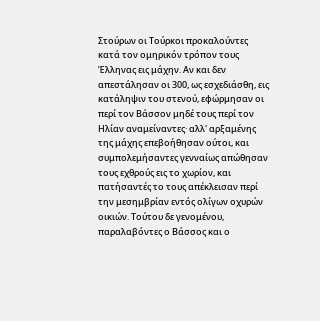Στούρων οι Τούρκοι προκαλούντες κατά τον ομηρικόν τρόπον τους Έλληνας εις μάχην. Αν και δεν απεστάλησαν οι 300, ως εσχεδιάσθη, εις κατάληψιν του στενού, εφώρμησαν οι περί τον Βάσσον μηδέ τους περί τον Ηλίαν αναμείναντες· αλλ' αρξαμένης της μάχης επεβοήθησαν ούτοι, και συμπολεμήσαντες γενναίως απώθησαν τους εχθρούς εις το χωρίον, και πατήσαντές το τους απέκλεισαν περί την μεσημβρίαν εντός ολίγων οχυρών οικιών. Τούτου δε γενομένου, παραλαβόντες ο Βάσσος και ο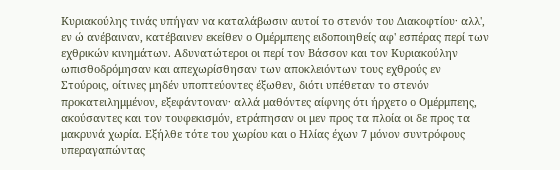Κυριακούλης τινάς υπήγαν να καταλάβωσιν αυτοί το στενόν του Διακοφτίου· αλλ', εν ώ ανέβαιναν, κατέβαινεν εκείθεν ο Ομέρμπεης ειδοποιηθείς αφ' εσπέρας περί των εχθρικών κινημάτων. Αδυνατώτεροι οι περί τον Βάσσον και τον Κυριακούλην ωπισθοδρόμησαν και απεχωρίσθησαν των αποκλειόντων τους εχθρούς εν Στούροις, οίτινες μηδέν υποπτεύοντες έξωθεν, διότι υπέθεταν το στενόν προκατειλημμένον, εξεφάντοναν· αλλά μαθόντες αίφνης ότι ήρχετο ο Ομέρμπεης, ακούσαντες και τον τουφεκισμόν, ετράπησαν οι μεν προς τα πλοία οι δε προς τα μακρυνά χωρία. Εξήλθε τότε του χωρίου και ο Ηλίας έχων 7 μόνον συντρόφους υπεραγαπώντας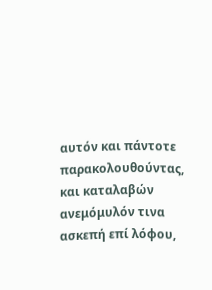αυτόν και πάντοτε παρακολουθούντας, και καταλαβών ανεμόμυλόν τινα ασκεπή επί λόφου,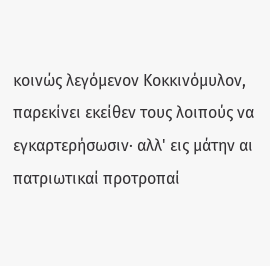κοινώς λεγόμενον Κοκκινόμυλον, παρεκίνει εκείθεν τους λοιπούς να εγκαρτερήσωσιν· αλλ' εις μάτην αι πατριωτικαί προτροπαί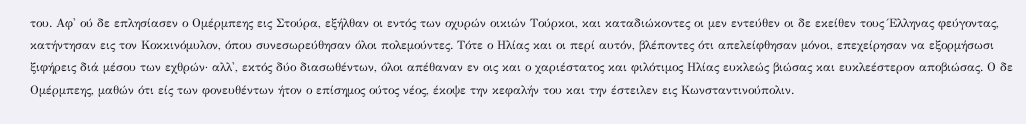του. Αφ' ού δε επλησίασεν ο Ομέρμπεης εις Στούρα, εξήλθαν οι εντός των οχυρών οικιών Τούρκοι, και καταδιώκοντες οι μεν εντεύθεν οι δε εκείθεν τους Έλληνας φεύγοντας, κατήντησαν εις τον Κοκκινόμυλον, όπου συνεσωρεύθησαν όλοι πολεμούντες. Τότε ο Ηλίας και οι περί αυτόν, βλέποντες ότι απελείφθησαν μόνοι, επεχείρησαν να εξορμήσωσι ξιφήρεις διά μέσου των εχθρών· αλλ', εκτός δύο διασωθέντων, όλοι απέθαναν εν οις και ο χαριέστατος και φιλότιμος Ηλίας ευκλεώς βιώσας και ευκλεέστερον αποβιώσας. Ο δε Ομέρμπεης, μαθών ότι είς των φονευθέντων ήτον ο επίσημος ούτος νέος, έκοψε την κεφαλήν του και την έστειλεν εις Κωνσταντινούπολιν.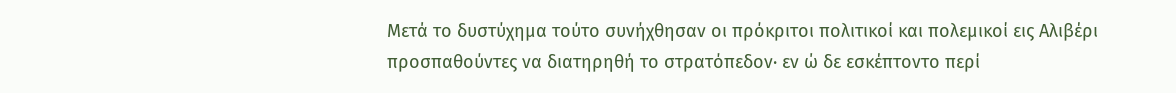Μετά το δυστύχημα τούτο συνήχθησαν οι πρόκριτοι πολιτικοί και πολεμικοί εις Αλιβέρι προσπαθούντες να διατηρηθή το στρατόπεδον· εν ώ δε εσκέπτοντο περί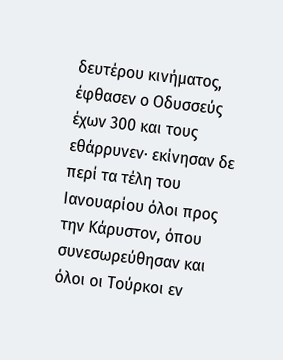δευτέρου κινήματος, έφθασεν ο Οδυσσεύς έχων 300 και τους εθάρρυνεν· εκίνησαν δε περί τα τέλη του Ιανουαρίου όλοι προς την Κάρυστον, όπου συνεσωρεύθησαν και όλοι οι Τούρκοι εν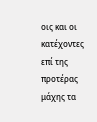οις και οι κατέχοντες επί της προτέρας μάχης τα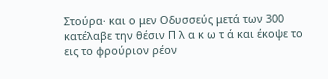Στούρα· και ο μεν Οδυσσεύς μετά των 300 κατέλαβε την θέσιν Π λ α κ ω τ ά και έκοψε το εις το φρούριον ρέον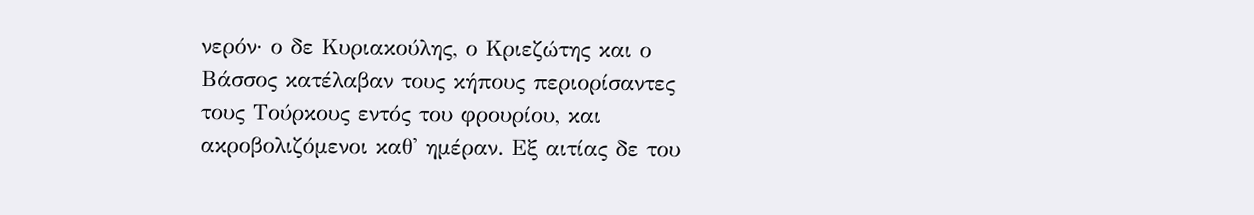νερόν· ο δε Κυριακούλης, ο Κριεζώτης και ο Βάσσος κατέλαβαν τους κήπους περιορίσαντες τους Τούρκους εντός του φρουρίου, και ακροβολιζόμενοι καθ' ημέραν. Εξ αιτίας δε του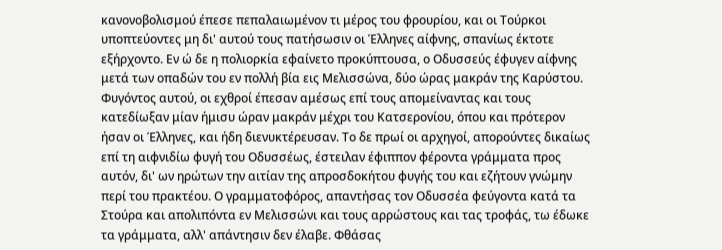κανονοβολισμού έπεσε πεπαλαιωμένον τι μέρος του φρουρίου, και οι Τούρκοι υποπτεύοντες μη δι' αυτού τους πατήσωσιν οι Έλληνες αίφνης, σπανίως έκτοτε εξήρχοντο. Εν ώ δε η πολιορκία εφαίνετο προκύπτουσα, ο Οδυσσεύς έφυγεν αίφνης μετά των οπαδών του εν πολλή βία εις Μελισσώνα, δύο ώρας μακράν της Καρύστου. Φυγόντος αυτού, οι εχθροί έπεσαν αμέσως επί τους απομείναντας και τους κατεδίωξαν μίαν ήμισυ ώραν μακράν μέχρι του Κατσερονίου, όπου και πρότερον ήσαν οι Έλληνες, και ήδη διενυκτέρευσαν. Το δε πρωί οι αρχηγοί, απορούντες δικαίως επί τη αιφνιδίω φυγή του Οδυσσέως, έστειλαν έφιππον φέροντα γράμματα προς αυτόν, δι' ων ηρώτων την αιτίαν της απροσδοκήτου φυγής του και εζήτουν γνώμην περί του πρακτέου. Ο γραμματοφόρος, απαντήσας τον Οδυσσέα φεύγοντα κατά τα Στούρα και απολιπόντα εν Μελισσώνι και τους αρρώστους και τας τροφάς, τω έδωκε τα γράμματα, αλλ' απάντησιν δεν έλαβε. Φθάσας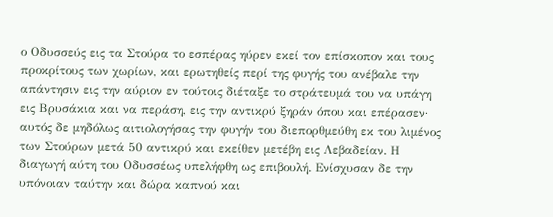ο Οδυσσεύς εις τα Στούρα το εσπέρας ηύρεν εκεί τον επίσκοπον και τους προκρίτους των χωρίων, και ερωτηθείς περί της φυγής του ανέβαλε την απάντησιν εις την αύριον εν τούτοις διέταξε το στράτευμά του να υπάγη εις Βρυσάκια και να περάση, εις την αντικρύ ξηράν όπου και επέρασεν· αυτός δε μηδόλως αιτιολογήσας την φυγήν του διεπορθμεύθη εκ του λιμένος των Στούρων μετά 50 αντικρύ και εκείθεν μετέβη εις Λεβαδείαν. Η διαγωγή αύτη του Οδυσσέως υπελήφθη ως επιβουλή. Ενίσχυσαν δε την υπόνοιαν ταύτην και δώρα καπνού και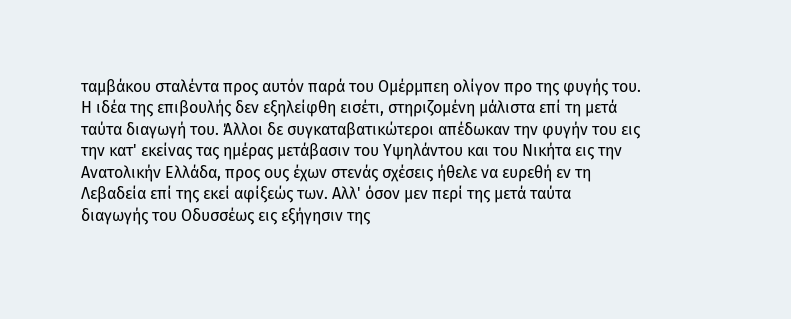ταμβάκου σταλέντα προς αυτόν παρά του Ομέρμπεη ολίγον προ της φυγής του. Η ιδέα της επιβουλής δεν εξηλείφθη εισέτι, στηριζομένη μάλιστα επί τη μετά ταύτα διαγωγή του. Άλλοι δε συγκαταβατικώτεροι απέδωκαν την φυγήν του εις την κατ' εκείνας τας ημέρας μετάβασιν του Υψηλάντου και του Νικήτα εις την Ανατολικήν Ελλάδα, προς ους έχων στενάς σχέσεις ήθελε να ευρεθή εν τη Λεβαδεία επί της εκεί αφίξεώς των. Αλλ' όσον μεν περί της μετά ταύτα διαγωγής του Οδυσσέως εις εξήγησιν της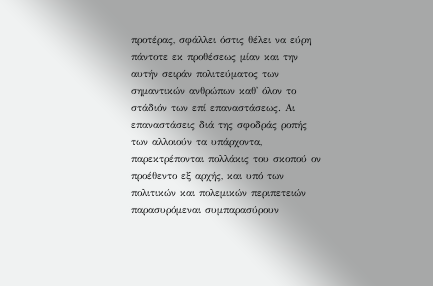προτέρας, σφάλλει όστις θέλει να εύρη πάντοτε εκ προθέσεως μίαν και την αυτήν σειράν πολιτεύματος των σημαντικών ανθρώπων καθ' όλον το στάδιόν των επί επαναστάσεως. Αι επαναστάσεις διά της σφοδράς ροπής των αλλοιούν τα υπάρχοντα, παρεκτρέπονται πολλάκις του σκοπού ον προέθεντο εξ αρχής, και υπό των πολιτικών και πολεμικών περιπετειών παρασυρόμεναι συμπαρασύρουν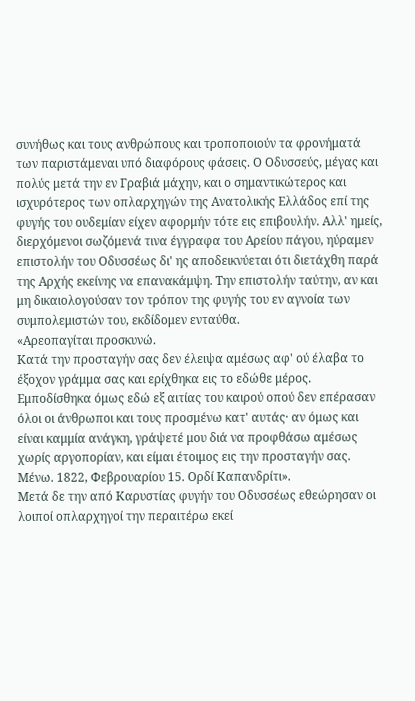συνήθως και τους ανθρώπους και τροποποιούν τα φρονήματά των παριστάμεναι υπό διαφόρους φάσεις. Ο Οδυσσεύς, μέγας και πολύς μετά την εν Γραβιά μάχην, και ο σημαντικώτερος και ισχυρότερος των οπλαρχηγών της Ανατολικής Ελλάδος επί της φυγής του ουδεμίαν είχεν αφορμήν τότε εις επιβουλήν. Αλλ' ημείς, διερχόμενοι σωζόμενά τινα έγγραφα του Αρείου πάγου, ηύραμεν επιστολήν του Οδυσσέως δι' ης αποδεικνύεται ότι διετάχθη παρά της Αρχής εκείνης να επανακάμψη. Την επιστολήν ταύτην, αν και μη δικαιολογούσαν τον τρόπον της φυγής του εν αγνοία των συμπολεμιστών του, εκδίδομεν ενταύθα.
«Αρεοπαγίται προσκυνώ.
Κατά την προσταγήν σας δεν έλειψα αμέσως αφ' ού έλαβα το έξοχον γράμμα σας και ερίχθηκα εις το εδώθε μέρος. Εμποδίσθηκα όμως εδώ εξ αιτίας του καιρού οπού δεν επέρασαν όλοι οι άνθρωποι και τους προσμένω κατ' αυτάς· αν όμως και είναι καμμία ανάγκη, γράψετέ μου διά να προφθάσω αμέσως χωρίς αργοπορίαν, και είμαι έτοιμος εις την προσταγήν σας. Μένω. 1822, Φεβρουαρίου 15. Ορδί Καπανδρίτι».
Μετά δε την από Καρυστίας φυγήν του Οδυσσέως εθεώρησαν οι λοιποί οπλαρχηγοί την περαιτέρω εκεί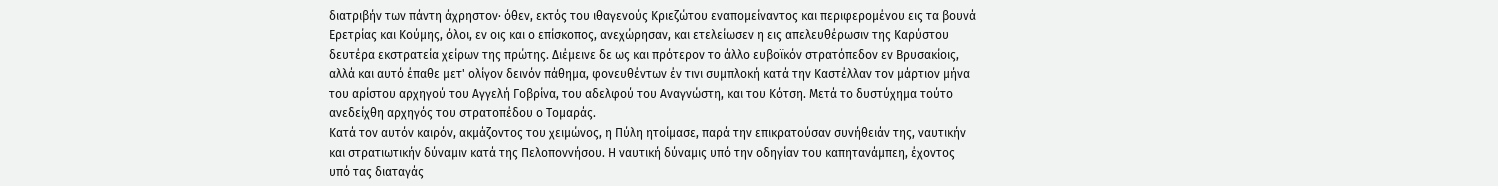διατριβήν των πάντη άχρηστον· όθεν, εκτός του ιθαγενούς Κριεζώτου εναπομείναντος και περιφερομένου εις τα βουνά Ερετρίας και Κούμης, όλοι, εν οις και ο επίσκοπος, ανεχώρησαν, και ετελείωσεν η εις απελευθέρωσιν της Καρύστου δευτέρα εκστρατεία χείρων της πρώτης. Διέμεινε δε ως και πρότερον το άλλο ευβοϊκόν στρατόπεδον εν Βρυσακίοις, αλλά και αυτό έπαθε μετ' ολίγον δεινόν πάθημα, φονευθέντων έν τινι συμπλοκή κατά την Καστέλλαν τον μάρτιον μήνα του αρίστου αρχηγού του Αγγελή Γοβρίνα, του αδελφού του Αναγνώστη, και του Κότση. Μετά το δυστύχημα τούτο ανεδείχθη αρχηγός του στρατοπέδου ο Τομαράς.
Κατά τον αυτόν καιρόν, ακμάζοντος του χειμώνος, η Πύλη ητοίμασε, παρά την επικρατούσαν συνήθειάν της, ναυτικήν και στρατιωτικήν δύναμιν κατά της Πελοποννήσου. Η ναυτική δύναμις υπό την οδηγίαν του καπητανάμπεη, έχοντος υπό τας διαταγάς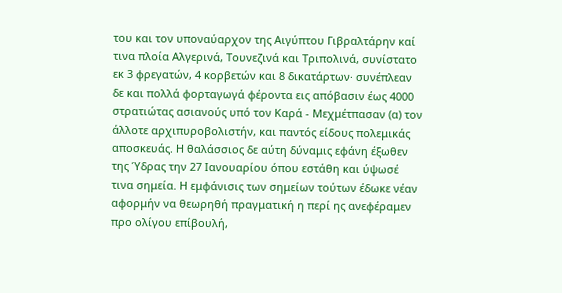του και τον υποναύαρχον της Αιγύπτου Γιβραλτάρην καί τινα πλοία Αλγερινά, Τουνεζινά και Τριπολινά, συνίστατο εκ 3 φρεγατών, 4 κορβετών και 8 δικατάρτων· συνέπλεαν δε και πολλά φορταγωγά φέροντα εις απόβασιν έως 4000 στρατιώτας ασιανούς υπό τον Καρά - Μεχμέτπασαν (α) τον άλλοτε αρχιπυροβολιστήν, και παντός είδους πολεμικάς αποσκευάς. Η θαλάσσιος δε αύτη δύναμις εφάνη έξωθεν της Ύδρας την 27 Ιανουαρίου όπου εστάθη και ύψωσέ τινα σημεία. Η εμφάνισις των σημείων τούτων έδωκε νέαν αφορμήν να θεωρηθή πραγματική η περί ης ανεφέραμεν προ ολίγου επίβουλή,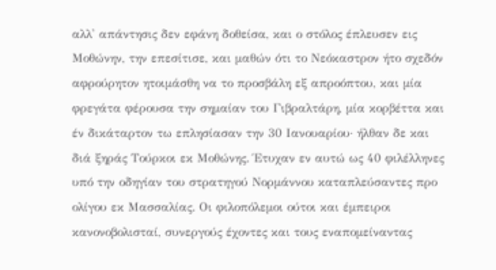αλλ' απάντησις δεν εφάνη δοθείσα, και ο στόλος έπλευσεν εις Μοθώνην, την επεσίτισε, και μαθών ότι το Νεόκαστρον ήτο σχεδόν αφρούρητον ητοιμάσθη να το προσβάλη εξ απροόπτου, και μία φρεγάτα φέρουσα την σημαίαν του Γιβραλτάρη, μία κορβέττα και έν δικάταρτον τω επλησίασαν την 30 Ιανουαρίου· ήλθαν δε και διά ξηράς Τούρκοι εκ Μοθώνης. Έτυχαν εν αυτώ ως 40 φιλέλληνες υπό την οδηγίαν του στρατηγού Νορμάννου καταπλεύσαντες προ ολίγου εκ Μασσαλίας. Οι φιλοπόλεμοι ούτοι και έμπειροι κανονοβολισταί, συνεργούς έχοντες και τους εναπομείναντας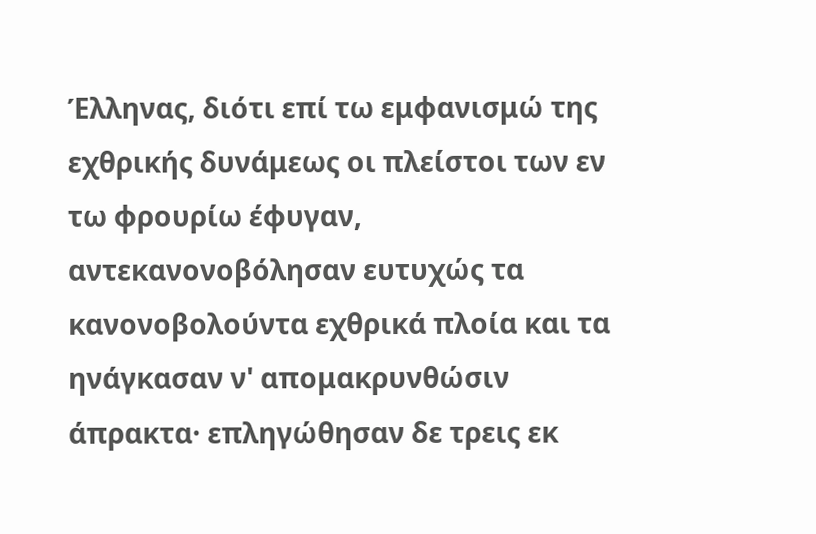Έλληνας, διότι επί τω εμφανισμώ της εχθρικής δυνάμεως οι πλείστοι των εν τω φρουρίω έφυγαν, αντεκανονοβόλησαν ευτυχώς τα κανονοβολούντα εχθρικά πλοία και τα ηνάγκασαν ν' απομακρυνθώσιν άπρακτα· επληγώθησαν δε τρεις εκ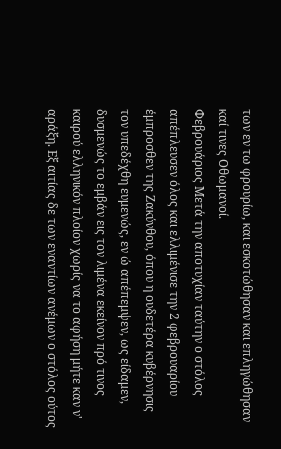των εν τω φρουρίω, και εσκοτώθησαν και επληγώθησαν καί τινες Οθωμανοί.
Φεβρουάριος Μετά την αποτυχίαν ταύτην ο στόλος απέπλευσεν όλος και ελλιμένισε την 2 φεβρουαρίου έμπροσθεν της Ζακύνθου, όπου η ουδετέρα κυβέρνησις τον υπεδέχθη ευμενώς, εν ώ απέπεμψεν, ως είδαμεν, δυσμενώς το εμβάν εις τον λιμένα εκείνον πρό τινος καιρού ελληνικόν πλοίον χωρίς να το αφήση μήτε καν ν' αράξη. Εξ αιτίας δε των εναντίων ανέμων ο στόλος ούτος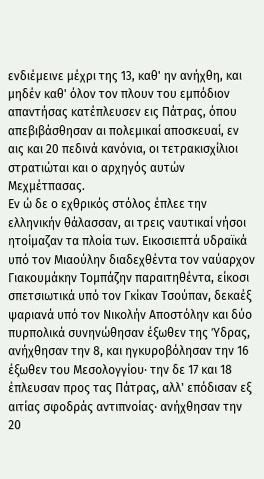ενδιέμεινε μέχρι της 13, καθ' ην ανήχθη, και μηδέν καθ' όλον τον πλουν του εμπόδιον απαντήσας κατέπλευσεν εις Πάτρας, όπου απεβιβάσθησαν αι πολεμικαί αποσκευαί, εν αις και 20 πεδινά κανόνια, οι τετρακισχίλιοι στρατιώται και ο αρχηγός αυτών Μεχμέτπασας.
Εν ώ δε ο εχθρικός στόλος έπλεε την ελληνικήν θάλασσαν, αι τρεις ναυτικαί νήσοι ητοίμαζαν τα πλοία των. Εικοσιεπτά υδραϊκά υπό τον Μιαούλην διαδεχθέντα τον ναύαρχον Γιακουμάκην Τομπάζην παραιτηθέντα, είκοσι σπετσιωτικά υπό τον Γκίκαν Τσούπαν, δεκαέξ ψαριανά υπό τον Νικολήν Αποστόλην και δύο πυρπολικά συνηνώθησαν έξωθεν της Ύδρας, ανήχθησαν την 8, και ηγκυροβόλησαν την 16 έξωθεν του Μεσολογγίου· την δε 17 και 18 έπλευσαν προς τας Πάτρας, αλλ' επόδισαν εξ αιτίας σφοδράς αντιπνοίας· ανήχθησαν την 20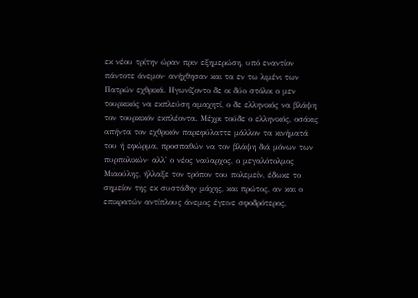εκ νέου τρίτην ώραν πριν εξημερώση, υπό εναντίον πάντοτε άνεμον· ανήχθησαν και τα εν τω λιμένι των Πατρών εχθρικά. Ηγωνίζοντο δε οι δύο στόλοι ο μεν τουρκικός να εκπλεύση αμαχητί, ο δε ελληνικός να βλάψη τον τουρκικόν εκπλέοντα. Μέχρι τούδε ο ελληνικός, οσάκις απήντα τον εχθρικόν παρεφύλαττε μάλλον τα κινήματά του ή εφώρμα, προσπαθών να τον βλάψη διά μόνων των πυρπολικών· αλλ' ο νέος ναύαρχος, ο μεγαλότολμος Μιαούλης, ήλλαξε τον τρόπον του πολεμείν, έδωκε το σημείον της εκ συστάδην μάχης, και πρώτος, αν και ο επικρατών αντίπλους άνεμος έγεινε σφοδρότερος,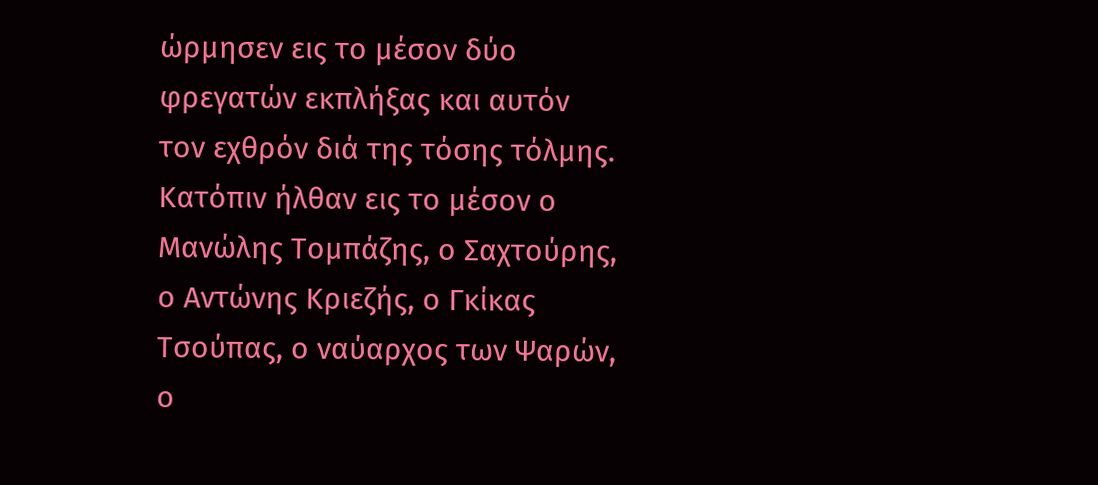ώρμησεν εις το μέσον δύο φρεγατών εκπλήξας και αυτόν τον εχθρόν διά της τόσης τόλμης. Κατόπιν ήλθαν εις το μέσον ο Μανώλης Τομπάζης, ο Σαχτούρης, ο Αντώνης Κριεζής, ο Γκίκας Τσούπας, ο ναύαρχος των Ψαρών, ο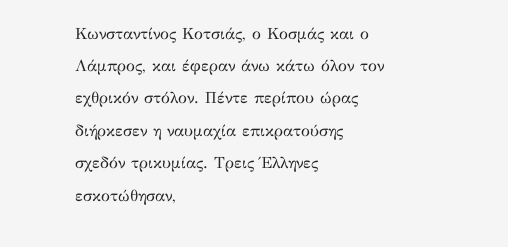Κωνσταντίνος Κοτσιάς, ο Κοσμάς και ο Λάμπρος, και έφεραν άνω κάτω όλον τον εχθρικόν στόλον. Πέντε περίπου ώρας διήρκεσεν η ναυμαχία επικρατούσης σχεδόν τρικυμίας. Τρεις Έλληνες εσκοτώθησαν,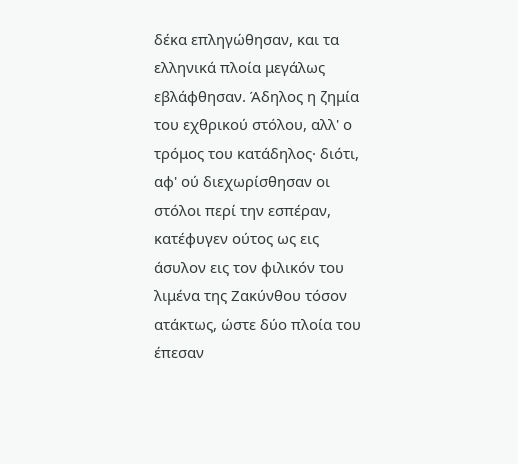δέκα επληγώθησαν, και τα ελληνικά πλοία μεγάλως εβλάφθησαν. Άδηλος η ζημία του εχθρικού στόλου, αλλ' ο τρόμος του κατάδηλος· διότι, αφ' ού διεχωρίσθησαν οι στόλοι περί την εσπέραν, κατέφυγεν ούτος ως εις άσυλον εις τον φιλικόν του λιμένα της Ζακύνθου τόσον ατάκτως, ώστε δύο πλοία του έπεσαν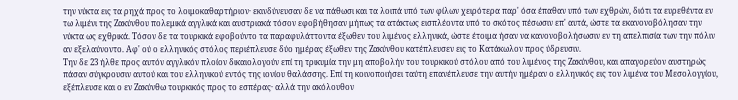την νύκτα εις τα ρηχά προς το λοιμοκαθαρτήριον· εκινδύνευσαν δε να πάθωσι και τα λοιπά υπό των φίλων χειρότερα παρ' όσα έπαθαν υπό των εχθρών, διότι τα ευρεθέντα εν τω λιμένι της Ζακύνθου πολεμικά αγγλικά και αυστριακά τόσον εφοβήθησαν μήπως τα ατάκτως εισπλέοντα υπό το σκότος πέσωσιν επ' αυτά, ώστε τα εκανονοβόλησαν την νύκτα ως εχθρικά. Τόσον δε τα τουρκικά εφοβούντο τα παραφυλάττοντα έξωθεν του λιμένος ελληνικά, ώστε έτοιμα ήσαν να κανονοβολήσωσιν εν τη απελπισία των την πόλιν αν εξελαύνοντο. Αφ' ού ο ελληνικός στόλος περιέπλευσε δύο ημέρας έξωθεν της Ζακύνθου κατέπλευσεν εις το Κατάκωλον προς ύδρευσιν.
Την δε 23 ήλθε προς αυτόν αγγλικόν πλοίον δικαιολογούν επί τη τρικυμία την μη αποβολήν του τουρκικού στόλου από του λιμένος της Ζακύνθου, και απαγορεύον αυστηρώς πάσαν σύγκρουσιν αυτού και του ελληνικού εντός της ιονίου θαλάσσης. Επί τη κοινοποιήσει ταύτη επανέπλευσε την αυτήν ημέραν ο ελληνικός εις τον λιμένα του Μεσολογγίου, εξέπλευσε και ο εν Ζακύνθω τουρκικός προς το εσπέρας· αλλά την ακόλουθον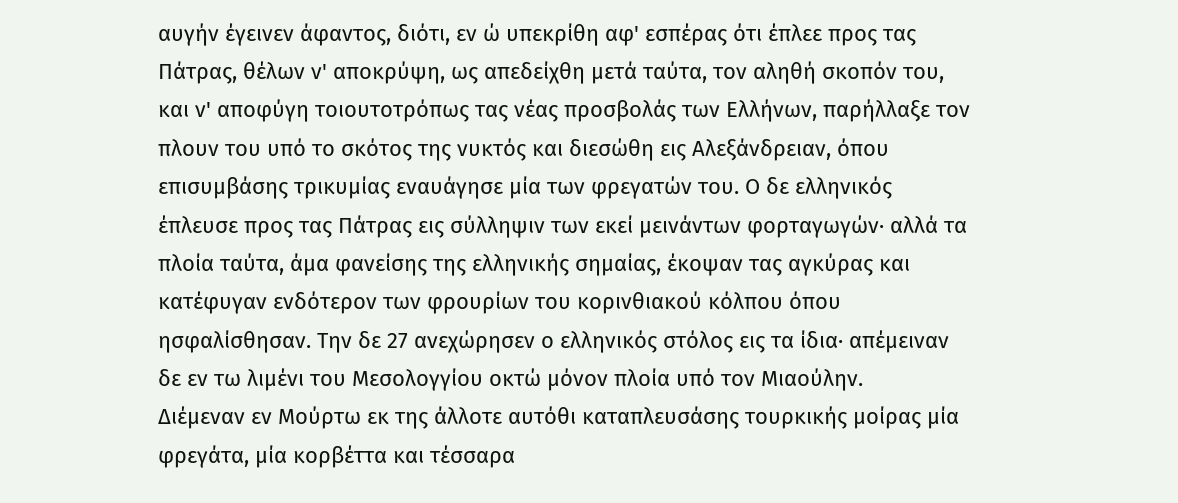αυγήν έγεινεν άφαντος, διότι, εν ώ υπεκρίθη αφ' εσπέρας ότι έπλεε προς τας Πάτρας, θέλων ν' αποκρύψη, ως απεδείχθη μετά ταύτα, τον αληθή σκοπόν του, και ν' αποφύγη τοιουτοτρόπως τας νέας προσβολάς των Ελλήνων, παρήλλαξε τον πλουν του υπό το σκότος της νυκτός και διεσώθη εις Αλεξάνδρειαν, όπου επισυμβάσης τρικυμίας εναυάγησε μία των φρεγατών του. Ο δε ελληνικός έπλευσε προς τας Πάτρας εις σύλληψιν των εκεί μεινάντων φορταγωγών· αλλά τα πλοία ταύτα, άμα φανείσης της ελληνικής σημαίας, έκοψαν τας αγκύρας και κατέφυγαν ενδότερον των φρουρίων του κορινθιακού κόλπου όπου ησφαλίσθησαν. Την δε 27 ανεχώρησεν ο ελληνικός στόλος εις τα ίδια· απέμειναν δε εν τω λιμένι του Μεσολογγίου οκτώ μόνον πλοία υπό τον Μιαούλην.
Διέμεναν εν Μούρτω εκ της άλλοτε αυτόθι καταπλευσάσης τουρκικής μοίρας μία φρεγάτα, μία κορβέττα και τέσσαρα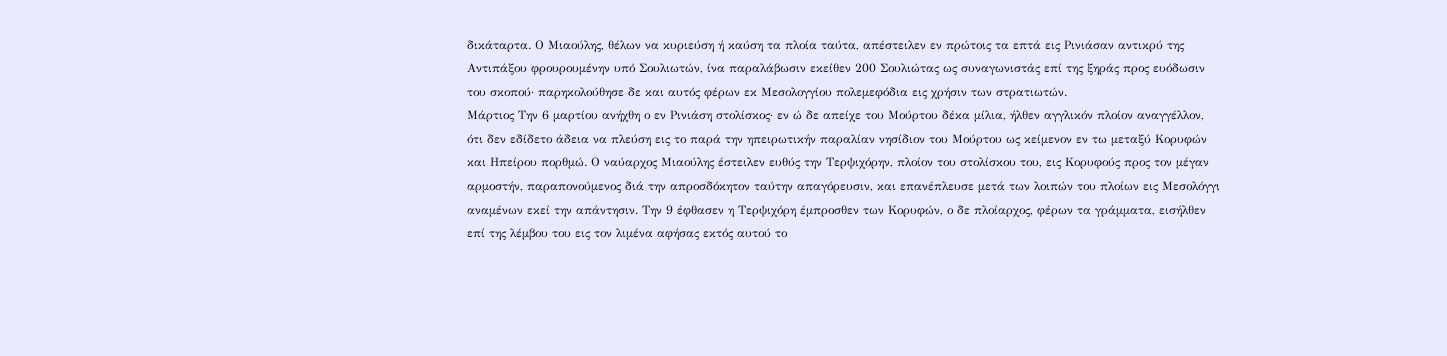δικάταρτα. Ο Μιαούλης, θέλων να κυριεύση ή καύση τα πλοία ταύτα, απέστειλεν εν πρώτοις τα επτά εις Ρινιάσαν αντικρύ της Αντιπάξου φρουρουμένην υπό Σουλιωτών, ίνα παραλάβωσιν εκείθεν 200 Σουλιώτας ως συναγωνιστάς επί της ξηράς προς ευόδωσιν του σκοπού· παρηκολούθησε δε και αυτός φέρων εκ Μεσολογγίου πολεμεφόδια εις χρήσιν των στρατιωτών.
Μάρτιος Την 6 μαρτίου ανήχθη ο εν Ρινιάση στολίσκος· εν ώ δε απείχε του Μούρτου δέκα μίλια, ήλθεν αγγλικόν πλοίον αναγγέλλον, ότι δεν εδίδετο άδεια να πλεύση εις το παρά την ηπειρωτικήν παραλίαν νησίδιον του Μούρτου ως κείμενον εν τω μεταξύ Κορυφών και Ηπείρου πορθμώ. Ο ναύαρχος Μιαούλης έστειλεν ευθύς την Τερψιχόρην, πλοίον του στολίσκου του, εις Κορυφούς προς τον μέγαν αρμοστήν, παραπονούμενος διά την απροσδόκητον ταύτην απαγόρευσιν, και επανέπλευσε μετά των λοιπών του πλοίων εις Μεσολόγγι αναμένων εκεί την απάντησιν. Την 9 έφθασεν η Τερψιχόρη έμπροσθεν των Κορυφών, ο δε πλοίαρχος, φέρων τα γράμματα, εισήλθεν επί της λέμβου του εις τον λιμένα αφήσας εκτός αυτού το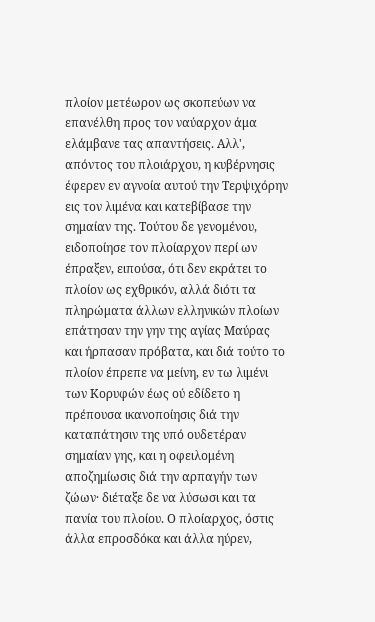πλοίον μετέωρον ως σκοπεύων να επανέλθη προς τον ναύαρχον άμα ελάμβανε τας απαντήσεις. Αλλ', απόντος του πλοιάρχου, η κυβέρνησις έφερεν εν αγνοία αυτού την Τερψιχόρην εις τον λιμένα και κατεβίβασε την σημαίαν της. Τούτου δε γενομένου, ειδοποίησε τον πλοίαρχον περί ων έπραξεν, ειπούσα, ότι δεν εκράτει το πλοίον ως εχθρικόν, αλλά διότι τα πληρώματα άλλων ελληνικών πλοίων επάτησαν την γην της αγίας Μαύρας και ήρπασαν πρόβατα, και διά τούτο το πλοίον έπρεπε να μείνη, εν τω λιμένι των Κορυφών έως ού εδίδετο η πρέπουσα ικανοποίησις διά την καταπάτησιν της υπό ουδετέραν σημαίαν γης, και η οφειλομένη αποζημίωσις διά την αρπαγήν των ζώων· διέταξε δε να λύσωσι και τα πανία του πλοίου. Ο πλοίαρχος, όστις άλλα επροσδόκα και άλλα ηύρεν,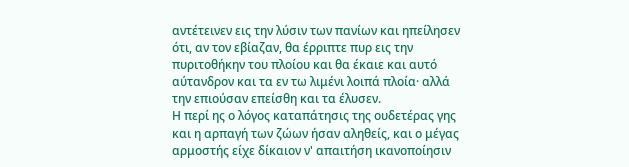αντέτεινεν εις την λύσιν των πανίων και ηπείλησεν ότι, αν τον εβίαζαν, θα έρριπτε πυρ εις την πυριτοθήκην του πλοίου και θα έκαιε και αυτό αύτανδρον και τα εν τω λιμένι λοιπά πλοία· αλλά την επιούσαν επείσθη και τα έλυσεν.
Η περί ης ο λόγος καταπάτησις της ουδετέρας γης και η αρπαγή των ζώων ήσαν αληθείς, και ο μέγας αρμοστής είχε δίκαιον ν' απαιτήση ικανοποίησιν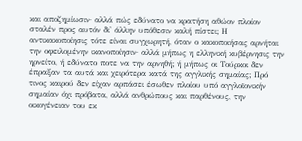και αποζημίωσιν· αλλά πώς εδύνατο να κρατήση αθώον πλοίον σταλέν προς αυτόν δι' άλλην υπόθεσιν καλή πίστει; Η αντικακοποίησις τότε είναι συγχωρητή, όταν ο κακοποιήσας αρνήται την οφειλομένην ικανοποίησιν· αλλά μήπως η ελληνική κυβέρνησις την ηρνείτο, ή εδύνατο ποτε να την αρνηθή; ή μήπως οι Τούρκοι δεν έπραξαν τα αυτά και χειρότερα κατά της αγγλικής σημαίας; Πρό τινος καιρού δεν είχαν αρπάσει έσωθεν πλοίου υπό αγγλοϊονικήν σημαίαν όχι πρόβατα, αλλά ανθρώπους και παρθένους, την οικογένειαν του εκ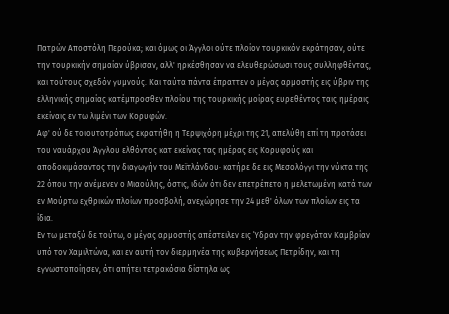Πατρών Αποστόλη Περούκα; και όμως οι Άγγλοι ούτε πλοίον τουρκικόν εκράτησαν, ούτε την τουρκικήν σημαίαν ύβρισαν, αλλ' ηρκέσθησαν να ελευθερώσωσι τους συλληφθέντας, και τούτους σχεδόν γυμνούς. Και ταύτα πάντα έπραττεν ο μέγας αρμοστής εις ύβριν της ελληνικής σημαίας κατέμπροσθεν πλοίου της τουρκικής μοίρας ευρεθέντος ταις ημέραις εκείναις εν τω λιμένι των Κορυφών.
Αφ' ού δε τοιουτοτρόπως εκρατήθη η Τερψιχόρη μέχρι της 21, απελύθη επί τη προτάσει του ναυάρχου Άγγλου ελθόντος κατ εκείνας τας ημέρας εις Κορυφούς και αποδοκιμάσαντος την διαγωγήν του Μεϊτλάνδου· κατήρε δε εις Μεσολόγγι την νύκτα της 22 όπου την ανέμενεν ο Μιαούλης, όστις, ιδών ότι δεν επετρέπετο η μελετωμένη κατά των εν Μούρτω εχθρικών πλοίων προσβολή, ανεχώρησε την 24 μεθ' όλων των πλοίων εις τα ίδια.
Εν τω μεταξύ δε τούτω, ο μέγας αρμοστής απέστειλεν εις Ύδραν την φρεγάταν Καμβρίαν υπό τον Χαμιλτώνα, και εν αυτή τον διερμηνέα της κυβερνήσεως Πετρίδην, και τη εγνωστοποίησεν, ότι απήτει τετρακόσια δίστηλα ως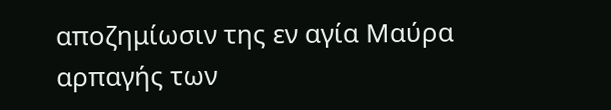αποζημίωσιν της εν αγία Μαύρα αρπαγής των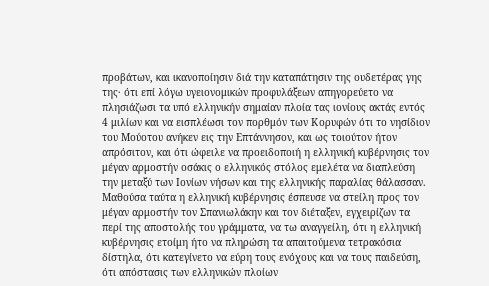προβάτων, και ικανοποίησιν διά την καταπάτησιν της ουδετέρας γης της· ότι επί λόγω υγειονομικών προφυλάξεων απηγορεύετο να πλησιάζωσι τα υπό ελληνικήν σημαίαν πλοία τας ιονίους ακτάς εντός 4 μιλίων και να εισπλέωσι τον πορθμόν των Κορυφών ότι το νησίδιον του Μούοτου ανήκεν εις την Επτάννησον, και ως τοιούτον ήτον απρόσιτον, και ότι ώφειλε να προειδοποιή η ελληνική κυβέρνησις τον μέγαν αρμοστήν οσάκις ο ελληνικός στόλος εμελέτα να διαπλεύση την μεταξύ των Ιονίων νήσων και της ελληνικής παραλίας θάλασσαν.
Μαθούσα ταύτα η ελληνική κυβέρνησις έσπευσε να στείλη προς τον μέγαν αρμοστήν τον Σπανιωλάκην και τον διέταξεν, εγχειρίζων τα περί της αποστολής του γράμματα, να τω αναγγείλη, ότι η ελληνική κυβέρνησις ετοίμη ήτο να πληρώση τα απαιτούμενα τετρακόσια δίστηλα, ότι κατεγίνετο να εύρη τους ενόχους και να τους παιδεύση, ότι απόστασις των ελληνικών πλοίων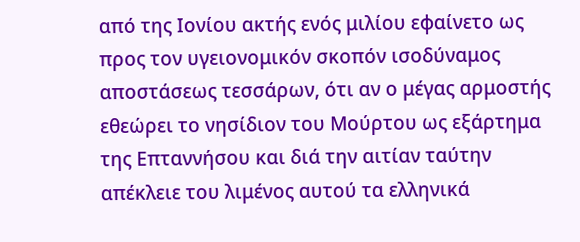από της Ιονίου ακτής ενός μιλίου εφαίνετο ως προς τον υγειονομικόν σκοπόν ισοδύναμος αποστάσεως τεσσάρων, ότι αν ο μέγας αρμοστής εθεώρει το νησίδιον του Μούρτου ως εξάρτημα της Επταννήσου και διά την αιτίαν ταύτην απέκλειε του λιμένος αυτού τα ελληνικά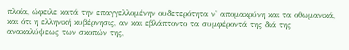πλοία, ώφειλε κατά την επαγγελλομένην ουδετερότητα ν' απομακρύνη και τα οθωμανικά, και ότι η ελληνική κυβέρνησις, αν και εβλάπτοντο τα συμφέροντά της διά της ανακαλύψεως των σκοπών της,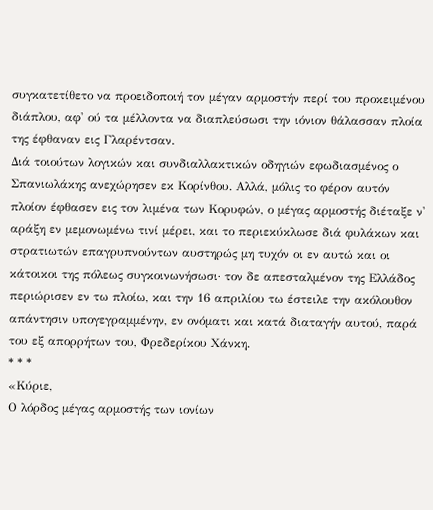συγκατετίθετο να προειδοποιή τον μέγαν αρμοστήν περί του προκειμένου διάπλου, αφ' ού τα μέλλοντα να διαπλεύσωσι την ιόνιον θάλασσαν πλοία της έφθαναν εις Γλαρέντσαν.
Διά τοιούτων λογικών και συνδιαλλακτικών οδηγιών εφωδιασμένος ο Σπανιωλάκης ανεχώρησεν εκ Κορίνθου. Αλλά, μόλις το φέρον αυτόν πλοίον έφθασεν εις τον λιμένα των Κορυφών, ο μέγας αρμοστής διέταξε ν' αράξη εν μεμονωμένω τινί μέρει, και το περιεκύκλωσε διά φυλάκων και στρατιωτών επαγρυπνούντων αυστηρώς μη τυχόν οι εν αυτώ και οι κάτοικοι της πόλεως συγκοινωνήσωσι· τον δε απεσταλμένον της Ελλάδος περιώρισεν εν τω πλοίω, και την 16 απριλίου τω έστειλε την ακόλουθον απάντησιν υπογεγραμμένην, εν ονόματι και κατά διαταγήν αυτού, παρά του εξ απορρήτων του, Φρεδερίκου Χάνκη.
* * *
«Κύριε,
Ο λόρδος μέγας αρμοστής των ιονίων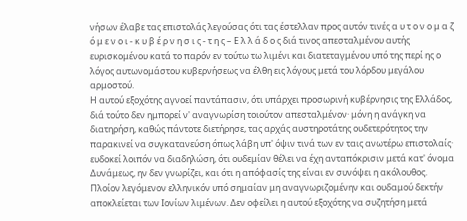νήσων έλαβε τας επιστολάς λεγούσας ότι τας έστελλαν προς αυτόν τινές α υ τ ο ν ο μ α ζ ό μ ε ν ο ι - κ υ β έ ρ ν η σ ι ς - τ η ς – Ε λ λ ά δ ο ς διά τινος απεσταλμένου αυτής ευρισκομένου κατά το παρόν εν τούτω τω λιμένι και διατεταγμένου υπό της περί ης ο λόγος αυτωνομάστου κυβερνήσεως να έλθη εις λόγους μετά του λόρδου μεγάλου αρμοστού.
Η αυτού εξοχότης αγνοεί παντάπασιν, ότι υπάρχει προσωρινή κυβέρνησις της Ελλάδος, διά τούτο δεν ημπορεί ν' αναγνωρίση τοιούτον απεσταλμένον· μόνη η ανάγκη να διατηρήση, καθώς πάντοτε διετήρησε, τας αρχάς αυστηροτάτης ουδετερότητος την παρακινεί να συγκατανεύση όπως λάβη υπ' όψιν τινά των εν ταις ανωτέρω επιστολαίς· ευδοκεί λοιπόν να διαδηλώση, ότι ουδεμίαν θέλει να έχη ανταπόκρισιν μετά κατ' όνομα Δυνάμεως, ην δεν γνωρίζει, και ότι η απόφασίς της είναι εν συνόψει η ακόλουθος.
Πλοίον λεγόμενον ελληνικόν υπό σημαίαν μη αναγνωριζομένην και ουδαμού δεκτήν αποκλείεται των Ιονίων λιμένων. Δεν οφείλει η αυτού εξοχότης να συζητήση μετά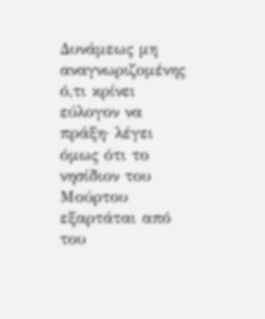Δυνάμεως μη αναγνωριζομένης ό,τι κρίνει εύλογον να πράξη· λέγει όμως ότι το νησίδιον του Μούρτου εξαρτάται από του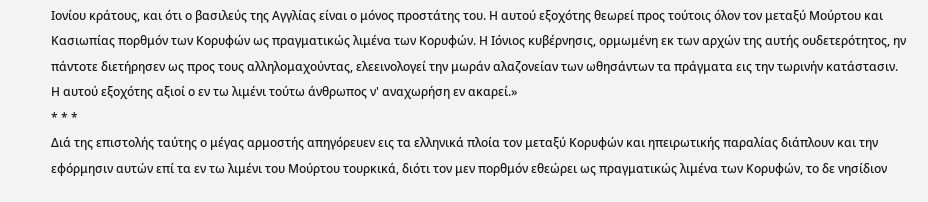Ιονίου κράτους, και ότι ο βασιλεύς της Αγγλίας είναι ο μόνος προστάτης του. Η αυτού εξοχότης θεωρεί προς τούτοις όλον τον μεταξύ Μούρτου και Κασιωπίας πορθμόν των Κορυφών ως πραγματικώς λιμένα των Κορυφών. Η Ιόνιος κυβέρνησις, ορμωμένη εκ των αρχών της αυτής ουδετερότητος, ην πάντοτε διετήρησεν ως προς τους αλληλομαχούντας, ελεεινολογεί την μωράν αλαζονείαν των ωθησάντων τα πράγματα εις την τωρινήν κατάστασιν. Η αυτού εξοχότης αξιοί ο εν τω λιμένι τούτω άνθρωπος ν' αναχωρήση εν ακαρεί.»
* * *
Διά της επιστολής ταύτης ο μέγας αρμοστής απηγόρευεν εις τα ελληνικά πλοία τον μεταξύ Κορυφών και ηπειρωτικής παραλίας διάπλουν και την εφόρμησιν αυτών επί τα εν τω λιμένι του Μούρτου τουρκικά, διότι τον μεν πορθμόν εθεώρει ως πραγματικώς λιμένα των Κορυφών, το δε νησίδιον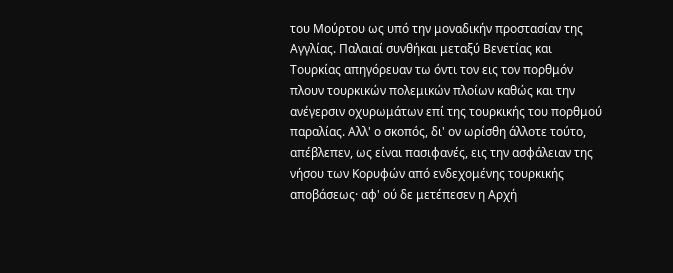του Μούρτου ως υπό την μοναδικήν προστασίαν της Αγγλίας. Παλαιαί συνθήκαι μεταξύ Βενετίας και Τουρκίας απηγόρευαν τω όντι τον εις τον πορθμόν πλουν τουρκικών πολεμικών πλοίων καθώς και την ανέγερσιν οχυρωμάτων επί της τουρκικής του πορθμού παραλίας. Αλλ' ο σκοπός, δι' ον ωρίσθη άλλοτε τούτο, απέβλεπεν, ως είναι πασιφανές, εις την ασφάλειαν της νήσου των Κορυφών από ενδεχομένης τουρκικής αποβάσεως· αφ' ού δε μετέπεσεν η Αρχή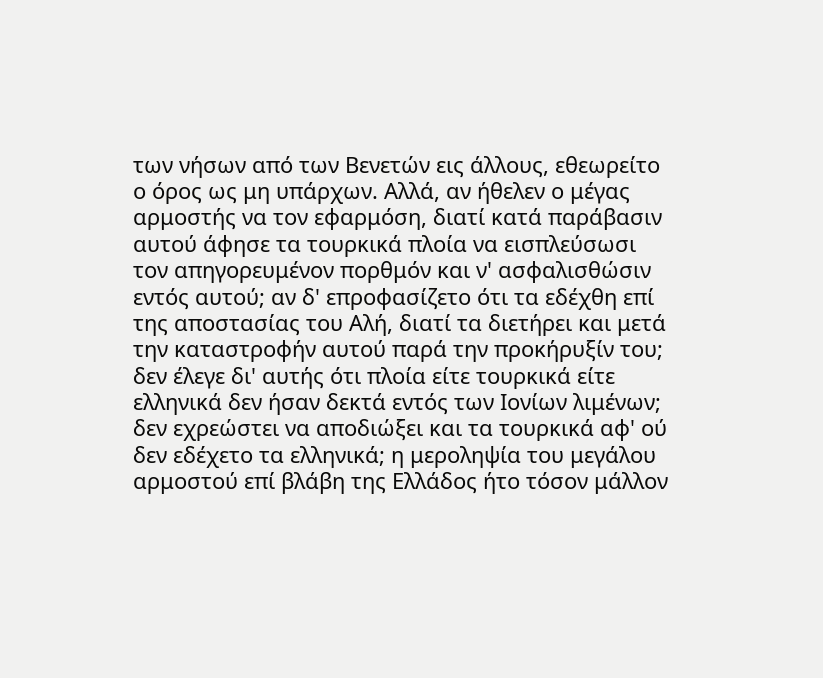των νήσων από των Βενετών εις άλλους, εθεωρείτο ο όρος ως μη υπάρχων. Αλλά, αν ήθελεν ο μέγας αρμοστής να τον εφαρμόση, διατί κατά παράβασιν αυτού άφησε τα τουρκικά πλοία να εισπλεύσωσι τον απηγορευμένον πορθμόν και ν' ασφαλισθώσιν εντός αυτού; αν δ' επροφασίζετο ότι τα εδέχθη επί της αποστασίας του Αλή, διατί τα διετήρει και μετά την καταστροφήν αυτού παρά την προκήρυξίν του; δεν έλεγε δι' αυτής ότι πλοία είτε τουρκικά είτε ελληνικά δεν ήσαν δεκτά εντός των Ιονίων λιμένων; δεν εχρεώστει να αποδιώξει και τα τουρκικά αφ' ού δεν εδέχετο τα ελληνικά; η μεροληψία του μεγάλου αρμοστού επί βλάβη της Ελλάδος ήτο τόσον μάλλον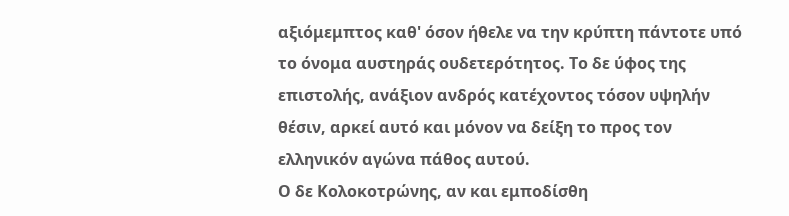αξιόμεμπτος καθ' όσον ήθελε να την κρύπτη πάντοτε υπό το όνομα αυστηράς ουδετερότητος. Το δε ύφος της επιστολής, ανάξιον ανδρός κατέχοντος τόσον υψηλήν θέσιν, αρκεί αυτό και μόνον να δείξη το προς τον ελληνικόν αγώνα πάθος αυτού.
Ο δε Κολοκοτρώνης, αν και εμποδίσθη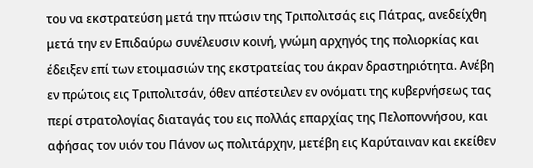του να εκστρατεύση μετά την πτώσιν της Τριπολιτσάς εις Πάτρας, ανεδείχθη μετά την εν Επιδαύρω συνέλευσιν κοινή, γνώμη αρχηγός της πολιορκίας και έδειξεν επί των ετοιμασιών της εκστρατείας του άκραν δραστηριότητα. Ανέβη εν πρώτοις εις Τριπολιτσάν, όθεν απέστειλεν εν ονόματι της κυβερνήσεως τας περί στρατολογίας διαταγάς του εις πολλάς επαρχίας της Πελοποννήσου, και αφήσας τον υιόν του Πάνον ως πολιτάρχην, μετέβη εις Καρύταιναν και εκείθεν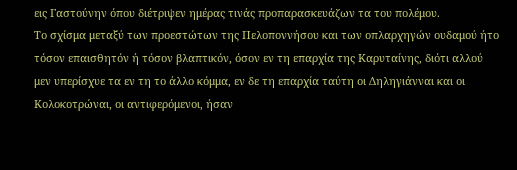εις Γαστούνην όπου διέτριψεν ημέρας τινάς προπαρασκευάζων τα του πολέμου.
Το σχίσμα μεταξύ των προεστώτων της Πελοποννήσου και των οπλαρχηγών ουδαμού ήτο τόσον επαισθητόν ή τόσον βλαπτικόν, όσον εν τη επαρχία της Καρυταίνης, διότι αλλού μεν υπερίσχυε τα εν τη το άλλο κόμμα, εν δε τη επαρχία ταύτη οι Δηληγιάνναι και οι Κολοκοτρώναι, οι αντιφερόμενοι, ήσαν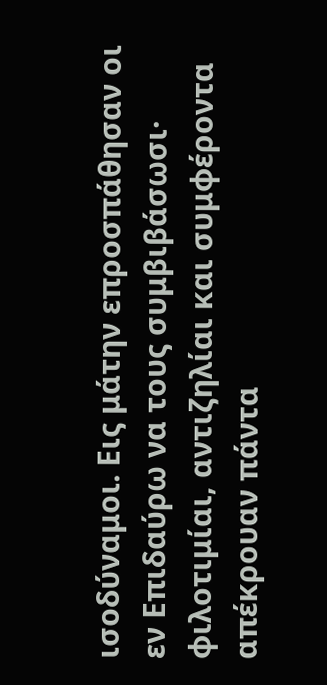ισοδύναμοι. Εις μάτην επροσπάθησαν οι εν Επιδαύρω να τους συμβιβάσωσι· φιλοτιμίαι, αντιζηλίαι και συμφέροντα απέκρουαν πάντα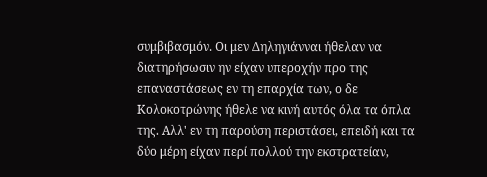συμβιβασμόν. Οι μεν Δηληγιάνναι ήθελαν να διατηρήσωσιν ην είχαν υπεροχήν προ της επαναστάσεως εν τη επαρχία των, ο δε Κολοκοτρώνης ήθελε να κινή αυτός όλα τα όπλα της. Αλλ' εν τη παρούση περιστάσει, επειδή και τα δύο μέρη είχαν περί πολλού την εκστρατείαν,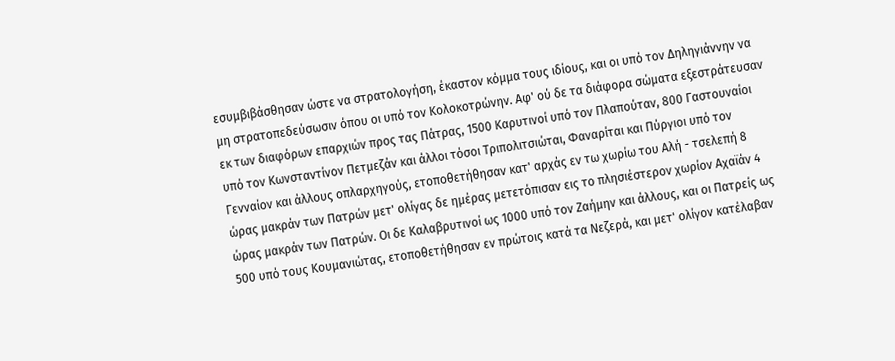εσυμβιβάσθησαν ώστε να στρατολογήση, έκαστον κόμμα τους ιδίους, και οι υπό τον Δηληγιάννην να μη στρατοπεδεύσωσιν όπου οι υπό τον Κολοκοτρώνην. Αφ' ού δε τα διάφορα σώματα εξεστράτευσαν εκ των διαφόρων επαρχιών προς τας Πάτρας, 1500 Καρυτινοί υπό τον Πλαπούταν, 800 Γαστουναίοι υπό τον Κωνσταντίνον Πετμεζάν και άλλοι τόσοι Τριπολιτσιώται, Φαναρίται και Πύργιοι υπό τον Γενναίον και άλλους οπλαρχηγούς, ετοποθετήθησαν κατ' αρχάς εν τω χωρίω του Αλή - τσελεπή 8 ώρας μακράν των Πατρών μετ' ολίγας δε ημέρας μετετόπισαν εις το πλησιέστερον χωρίον Αχαϊάν 4 ώρας μακράν των Πατρών. Οι δε Καλαβρυτινοί ως 1000 υπό τον Ζαήμην και άλλους, και οι Πατρείς ως 500 υπό τους Κουμανιώτας, ετοποθετήθησαν εν πρώτοις κατά τα Νεζερά, και μετ' ολίγον κατέλαβαν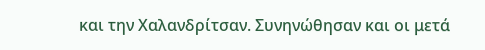και την Χαλανδρίτσαν. Συνηνώθησαν και οι μετά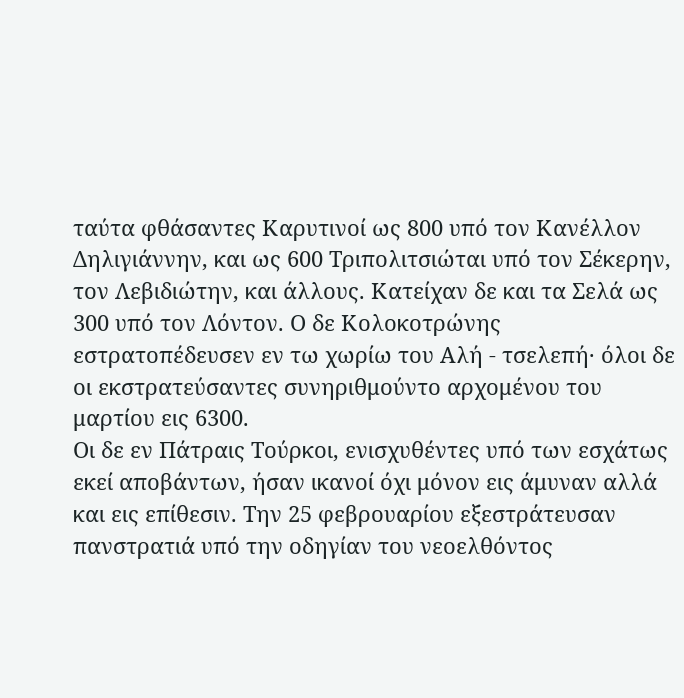ταύτα φθάσαντες Καρυτινοί ως 800 υπό τον Κανέλλον Δηλιγιάννην, και ως 600 Τριπολιτσιώται υπό τον Σέκερην, τον Λεβιδιώτην, και άλλους. Κατείχαν δε και τα Σελά ως 300 υπό τον Λόντον. Ο δε Κολοκοτρώνης εστρατοπέδευσεν εν τω χωρίω του Αλή - τσελεπή· όλοι δε οι εκστρατεύσαντες συνηριθμούντο αρχομένου του μαρτίου εις 6300.
Οι δε εν Πάτραις Τούρκοι, ενισχυθέντες υπό των εσχάτως εκεί αποβάντων, ήσαν ικανοί όχι μόνον εις άμυναν αλλά και εις επίθεσιν. Την 25 φεβρουαρίου εξεστράτευσαν πανστρατιά υπό την οδηγίαν του νεοελθόντος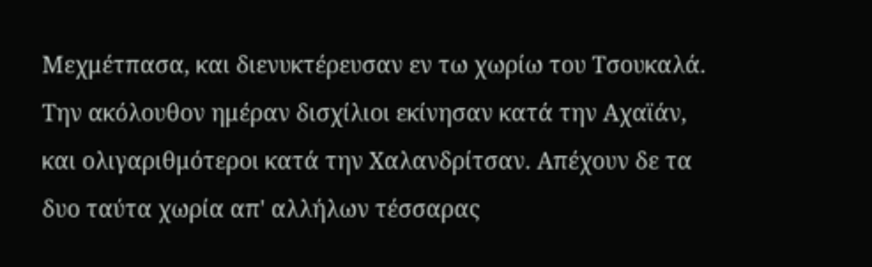Μεχμέτπασα, και διενυκτέρευσαν εν τω χωρίω του Τσουκαλά. Την ακόλουθον ημέραν δισχίλιοι εκίνησαν κατά την Αχαϊάν, και ολιγαριθμότεροι κατά την Χαλανδρίτσαν. Απέχουν δε τα δυο ταύτα χωρία απ' αλλήλων τέσσαρας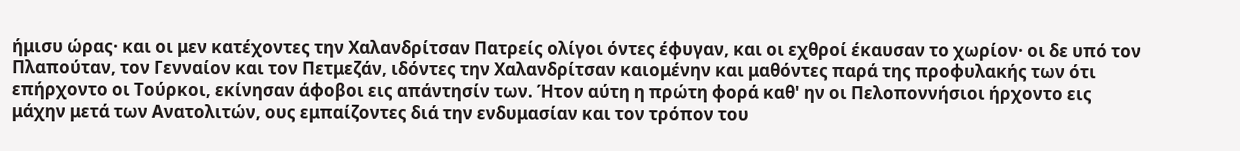ήμισυ ώρας· και οι μεν κατέχοντες την Χαλανδρίτσαν Πατρείς ολίγοι όντες έφυγαν, και οι εχθροί έκαυσαν το χωρίον· οι δε υπό τον Πλαπούταν, τον Γενναίον και τον Πετμεζάν, ιδόντες την Χαλανδρίτσαν καιομένην και μαθόντες παρά της προφυλακής των ότι επήρχοντο οι Τούρκοι, εκίνησαν άφοβοι εις απάντησίν των. Ήτον αύτη η πρώτη φορά καθ' ην οι Πελοποννήσιοι ήρχοντο εις μάχην μετά των Ανατολιτών, ους εμπαίζοντες διά την ενδυμασίαν και τον τρόπον του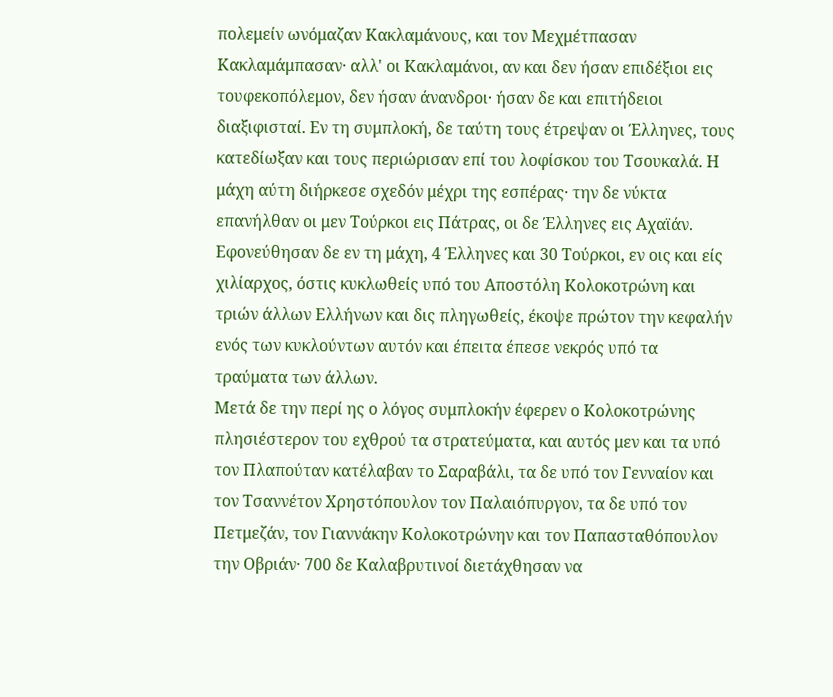πολεμείν ωνόμαζαν Κακλαμάνους, και τον Μεχμέτπασαν Κακλαμάμπασαν· αλλ' οι Κακλαμάνοι, αν και δεν ήσαν επιδέξιοι εις τουφεκοπόλεμον, δεν ήσαν άνανδροι· ήσαν δε και επιτήδειοι διαξιφισταί. Εν τη συμπλοκή, δε ταύτη τους έτρεψαν οι Έλληνες, τους κατεδίωξαν και τους περιώρισαν επί του λοφίσκου του Τσουκαλά. Η μάχη αύτη διήρκεσε σχεδόν μέχρι της εσπέρας· την δε νύκτα επανήλθαν οι μεν Τούρκοι εις Πάτρας, οι δε Έλληνες εις Αχαϊάν. Εφονεύθησαν δε εν τη μάχη, 4 Έλληνες και 30 Τούρκοι, εν οις και είς χιλίαρχος, όστις κυκλωθείς υπό του Αποστόλη Κολοκοτρώνη και τριών άλλων Ελλήνων και δις πληγωθείς, έκοψε πρώτον την κεφαλήν ενός των κυκλούντων αυτόν και έπειτα έπεσε νεκρός υπό τα τραύματα των άλλων.
Μετά δε την περί ης ο λόγος συμπλοκήν έφερεν ο Κολοκοτρώνης πλησιέστερον του εχθρού τα στρατεύματα, και αυτός μεν και τα υπό τον Πλαπούταν κατέλαβαν το Σαραβάλι, τα δε υπό τον Γενναίον και τον Τσαννέτον Χρηστόπουλον τον Παλαιόπυργον, τα δε υπό τον Πετμεζάν, τον Γιαννάκην Κολοκοτρώνην και τον Παπασταθόπουλον την Οβριάν· 700 δε Καλαβρυτινοί διετάχθησαν να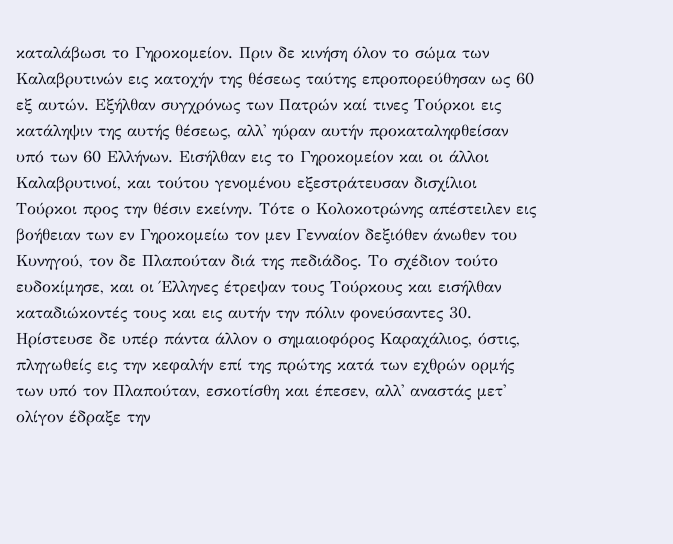καταλάβωσι το Γηροκομείον. Πριν δε κινήση όλον το σώμα των Καλαβρυτινών εις κατοχήν της θέσεως ταύτης επροπορεύθησαν ως 60 εξ αυτών. Εξήλθαν συγχρόνως των Πατρών καί τινες Τούρκοι εις κατάληψιν της αυτής θέσεως, αλλ' ηύραν αυτήν προκαταληφθείσαν υπό των 60 Ελλήνων. Εισήλθαν εις το Γηροκομείον και οι άλλοι Καλαβρυτινοί, και τούτου γενομένου εξεστράτευσαν δισχίλιοι Τούρκοι προς την θέσιν εκείνην. Τότε ο Κολοκοτρώνης απέστειλεν εις βοήθειαν των εν Γηροκομείω τον μεν Γενναίον δεξιόθεν άνωθεν του Κυνηγού, τον δε Πλαπούταν διά της πεδιάδος. Το σχέδιον τούτο ευδοκίμησε, και οι Έλληνες έτρεψαν τους Τούρκους και εισήλθαν καταδιώκοντές τους και εις αυτήν την πόλιν φονεύσαντες 30. Ηρίστευσε δε υπέρ πάντα άλλον ο σημαιοφόρος Καραχάλιος, όστις, πληγωθείς εις την κεφαλήν επί της πρώτης κατά των εχθρών ορμής των υπό τον Πλαπούταν, εσκοτίσθη και έπεσεν, αλλ' αναστάς μετ' ολίγον έδραξε την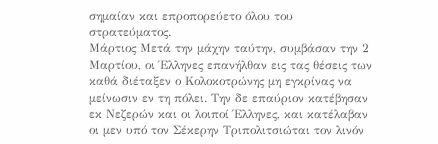σημαίαν και επροπορεύετο όλου του στρατεύματος.
Μάρτιος Μετά την μάχην ταύτην, συμβάσαν την 2 Μαρτίου, οι Έλληνες επανήλθαν εις τας θέσεις των καθά διέταξεν ο Κολοκοτρώνης μη εγκρίνας να μείνωσιν εν τη πόλει. Την δε επαύριον κατέβησαν εκ Νεζερών και οι λοιποί Έλληνες, και κατέλαβαν οι μεν υπό τον Σέκερην Τριπολιτσιώται τον λινόν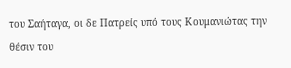του Σαήταγα, οι δε Πατρείς υπό τους Κουμανιώτας την θέσιν του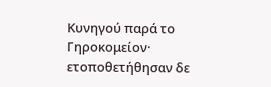Κυνηγού παρά το Γηροκομείον· ετοποθετήθησαν δε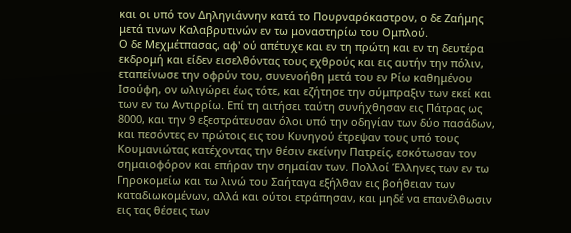και οι υπό τον Δηληγιάννην κατά το Πουρναρόκαστρον, ο δε Ζαήμης μετά τινων Καλαβρυτινών εν τω μοναστηρίω του Ομπλού.
Ο δε Μεχμέτπασας, αφ' ού απέτυχε και εν τη πρώτη και εν τη δευτέρα εκδρομή και είδεν εισελθόντας τους εχθρούς και εις αυτήν την πόλιν, εταπείνωσε την οφρύν του, συνενοήθη μετά του εν Ρίω καθημένου Ισούφη, ον ωλιγώρει έως τότε, και εζήτησε την σύμπραξιν των εκεί και των εν τω Αντιρρίω. Επί τη αιτήσει ταύτη συνήχθησαν εις Πάτρας ως 8000, και την 9 εξεστράτευσαν όλοι υπό την οδηγίαν των δύο πασάδων, και πεσόντες εν πρώτοις εις του Κυνηγού έτρεψαν τους υπό τους Κουμανιώτας κατέχοντας την θέσιν εκείνην Πατρείς, εσκότωσαν τον σημαιοφόρον και επήραν την σημαίαν των. Πολλοί Έλληνες των εν τω Γηροκομείω και τω λινώ του Σαήταγα εξήλθαν εις βοήθειαν των καταδιωκομένων, αλλά και ούτοι ετράπησαν, και μηδέ να επανέλθωσιν εις τας θέσεις των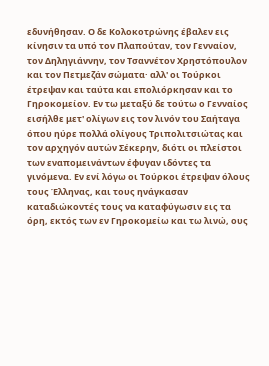εδυνήθησαν. Ο δε Κολοκοτρώνης έβαλεν εις κίνησιν τα υπό τον Πλαπούταν, τον Γενναίον, τον Δηληγιάννην, τον Τσαννέτον Χρηστόπουλον και τον Πετμεζάν σώματα· αλλ' οι Τούρκοι έτρεψαν και ταύτα και επολιόρκησαν και το Γηροκομείον. Εν τω μεταξύ δε τούτω ο Γενναίος εισήλθε μετ' ολίγων εις τον λινόν του Σαήταγα όπου ηύρε πολλά ολίγους Τριπολιτσιώτας και τον αρχηγόν αυτών Σέκερην, διότι οι πλείστοι των εναπομεινάντων έφυγαν ιδόντες τα γινόμενα. Εν ενί λόγω οι Τούρκοι έτρεψαν όλους τους Έλληνας, και τους ηνάγκασαν καταδιώκοντές τους να καταφύγωσιν εις τα όρη, εκτός των εν Γηροκομείω και τω λινώ, ους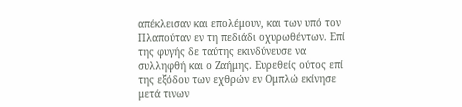απέκλεισαν και επολέμουν, και των υπό τον Πλαπούταν εν τη πεδιάδι οχυρωθέντων. Επί της φυγής δε ταύτης εκινδύνευσε να συλληφθή και ο Ζαήμης. Ευρεθείς ούτος επί της εξόδου των εχθρών εν Ομπλώ εκίνησε μετά τινων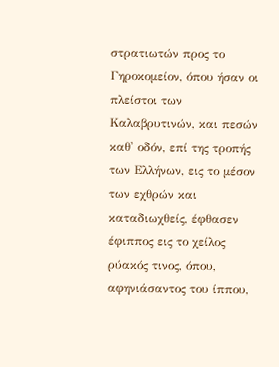στρατιωτών προς το Γηροκομείον, όπου ήσαν οι πλείστοι των Καλαβρυτινών, και πεσών καθ' οδόν, επί της τροπής των Ελλήνων, εις το μέσον των εχθρών και καταδιωχθείς, έφθασεν έφιππος εις το χείλος ρύακός τινος, όπου, αφηνιάσαντος του ίππου,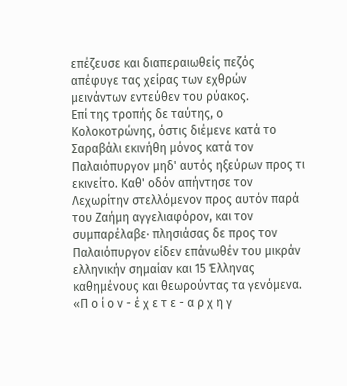επέζευσε και διαπεραιωθείς πεζός απέφυγε τας χείρας των εχθρών μεινάντων εντεύθεν του ρύακος.
Επί της τροπής δε ταύτης, ο Κολοκοτρώνης, όστις διέμενε κατά το Σαραβάλι εκινήθη μόνος κατά τον Παλαιόπυργον μηδ' αυτός ηξεύρων προς τι εκινείτο. Καθ' οδόν απήντησε τον Λεχωρίτην στελλόμενον προς αυτόν παρά του Ζαήμη αγγελιαφόρον, και τον συμπαρέλαβε· πλησιάσας δε προς τον Παλαιόπυργον είδεν επάνωθέν του μικράν ελληνικήν σημαίαν και 15 Έλληνας καθημένους και θεωρούντας τα γενόμενα. «Π ο ί ο ν - έ χ ε τ ε - α ρ χ η γ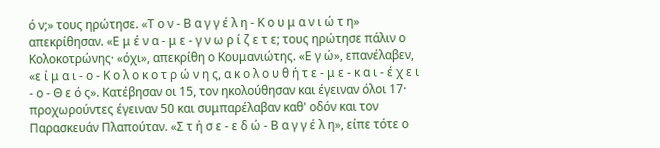ό ν;» τους ηρώτησε. «Τ ο ν - Β α γ γ έ λ η - Κ ο υ μ α ν ι ώ τ η» απεκρίθησαν. «Ε μ έ ν α - μ ε - γ ν ω ρ ί ζ ε τ ε; τους ηρώτησε πάλιν ο Κολοκοτρώνης· «όχι», απεκρίθη ο Κουμανιώτης. «Ε γ ώ», επανέλαβεν, «ε ί μ α ι - ο - Κ ο λ ο κ ο τ ρ ώ ν η ς, α κ ο λ ο υ θ ή τ ε - μ ε - κ α ι - έ χ ε ι - ο - Θ ε ό ς». Κατέβησαν οι 15, τον ηκολούθησαν και έγειναν όλοι 17· προχωρούντες έγειναν 50 και συμπαρέλαβαν καθ' οδόν και τον Παρασκευάν Πλαπούταν. «Σ τ ή σ ε - ε δ ώ - Β α γ γ έ λ η», είπε τότε ο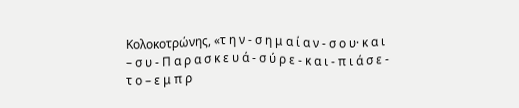Κολοκοτρώνης, «τ η ν - σ η μ α ί α ν - σ ο υ· κ α ι – σ υ - Π α ρ α σ κ ε υ ά - σ ύ ρ ε - κ α ι - π ι ά σ ε - τ ο – ε μ π ρ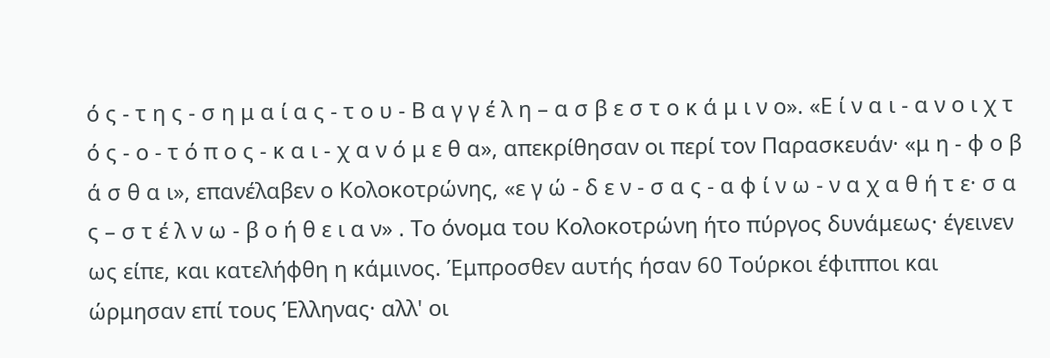ό ς - τ η ς - σ η μ α ί α ς - τ ο υ - Β α γ γ έ λ η – α σ β ε σ τ ο κ ά μ ι ν ο». «Ε ί ν α ι - α ν ο ι χ τ ό ς - ο - τ ό π ο ς - κ α ι - χ α ν ό μ ε θ α», απεκρίθησαν οι περί τον Παρασκευάν· «μ η - φ ο β ά σ θ α ι», επανέλαβεν ο Κολοκοτρώνης, «ε γ ώ - δ ε ν - σ α ς - α φ ί ν ω - ν α χ α θ ή τ ε· σ α ς – σ τ έ λ ν ω - β ο ή θ ε ι α ν» . Το όνομα του Κολοκοτρώνη ήτο πύργος δυνάμεως· έγεινεν ως είπε, και κατελήφθη η κάμινος. Έμπροσθεν αυτής ήσαν 60 Τούρκοι έφιπποι και ώρμησαν επί τους Έλληνας· αλλ' οι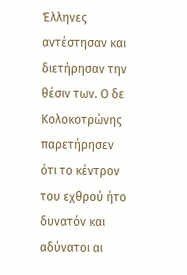Έλληνες αντέστησαν και διετήρησαν την θέσιν των. Ο δε Κολοκοτρώνης παρετήρησεν ότι το κέντρον του εχθρού ήτο δυνατόν και αδύνατοι αι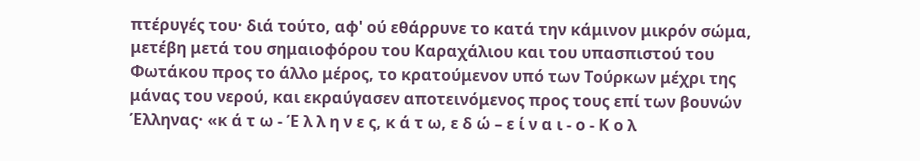πτέρυγές του· διά τούτο, αφ' ού εθάρρυνε το κατά την κάμινον μικρόν σώμα, μετέβη μετά του σημαιοφόρου του Καραχάλιου και του υπασπιστού του Φωτάκου προς το άλλο μέρος, το κρατούμενον υπό των Τούρκων μέχρι της μάνας του νερού, και εκραύγασεν αποτεινόμενος προς τους επί των βουνών Έλληνας· «κ ά τ ω - Έ λ λ η ν ε ς, κ ά τ ω, ε δ ώ – ε ί ν α ι - ο - Κ ο λ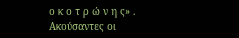ο κ ο τ ρ ώ ν η ς» . Ακούσαντες οι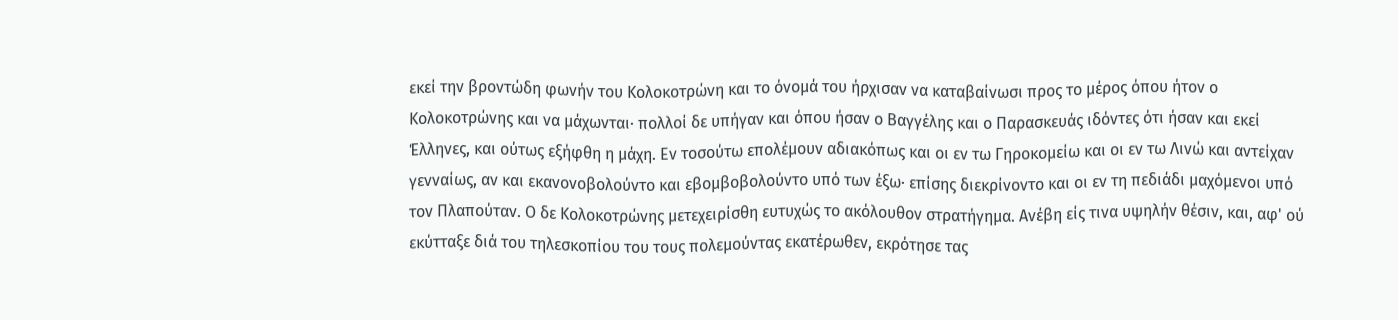εκεί την βροντώδη φωνήν του Κολοκοτρώνη και το όνομά του ήρχισαν να καταβαίνωσι προς το μέρος όπου ήτον ο Κολοκοτρώνης και να μάχωνται· πολλοί δε υπήγαν και όπου ήσαν ο Βαγγέλης και ο Παρασκευάς ιδόντες ότι ήσαν και εκεί Έλληνες, και ούτως εξήφθη η μάχη. Εν τοσούτω επολέμουν αδιακόπως και οι εν τω Γηροκομείω και οι εν τω Λινώ και αντείχαν γενναίως, αν και εκανονοβολούντο και εβομβοβολούντο υπό των έξω· επίσης διεκρίνοντο και οι εν τη πεδιάδι μαχόμενοι υπό τον Πλαπούταν. Ο δε Κολοκοτρώνης μετεχειρίσθη ευτυχώς το ακόλουθον στρατήγημα. Ανέβη είς τινα υψηλήν θέσιν, και, αφ' ού εκύτταξε διά του τηλεσκοπίου του τους πολεμούντας εκατέρωθεν, εκρότησε τας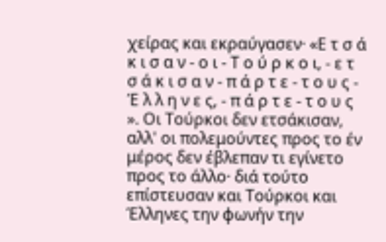χείρας και εκραύγασεν· «Ε τ σ ά κ ι σ α ν - ο ι - Τ ο ύ ρ κ ο ι, - ε τ σ ά κ ι σ α ν - π ά ρ τ ε - τ ο υ ς - Έ λ λ η ν ε ς, - π ά ρ τ ε - τ ο υ ς ». Οι Τούρκοι δεν ετσάκισαν, αλλ' οι πολεμούντες προς το έν μέρος δεν έβλεπαν τι εγίνετο προς το άλλο· διά τούτο επίστευσαν και Τούρκοι και Έλληνες την φωνήν την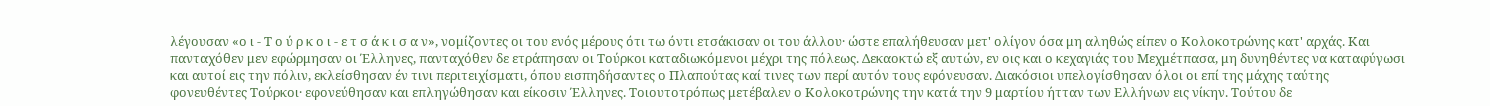λέγουσαν «ο ι - Τ ο ύ ρ κ ο ι - ε τ σ ά κ ι σ α ν», νομίζοντες οι του ενός μέρους ότι τω όντι ετσάκισαν οι του άλλου· ώστε επαλήθευσαν μετ' ολίγον όσα μη αληθώς είπεν ο Κολοκοτρώνης κατ' αρχάς. Και πανταχόθεν μεν εφώρμησαν οι Έλληνες, πανταχόθεν δε ετράπησαν οι Τούρκοι καταδιωκόμενοι μέχρι της πόλεως. Δεκαοκτώ εξ αυτών, εν οις και ο κεχαγιάς του Μεχμέτπασα, μη δυνηθέντες να καταφύγωσι και αυτοί εις την πόλιν, εκλείσθησαν έν τινι περιτειχίσματι, όπου εισπηδήσαντες ο Πλαπούτας καί τινες των περί αυτόν τους εφόνευσαν. Διακόσιοι υπελογίσθησαν όλοι οι επί της μάχης ταύτης φονευθέντες Τούρκοι· εφονεύθησαν και επληγώθησαν και είκοσιν Έλληνες. Τοιουτοτρόπως μετέβαλεν ο Κολοκοτρώνης την κατά την 9 μαρτίου ήτταν των Ελλήνων εις νίκην. Τούτου δε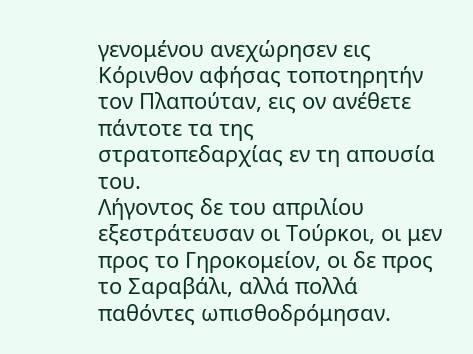γενομένου ανεχώρησεν εις Κόρινθον αφήσας τοποτηρητήν τον Πλαπούταν, εις ον ανέθετε πάντοτε τα της στρατοπεδαρχίας εν τη απουσία του.
Λήγοντος δε του απριλίου εξεστράτευσαν οι Τούρκοι, οι μεν προς το Γηροκομείον, οι δε προς το Σαραβάλι, αλλά πολλά παθόντες ωπισθοδρόμησαν.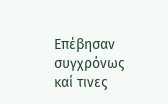Επέβησαν συγχρόνως καί τινες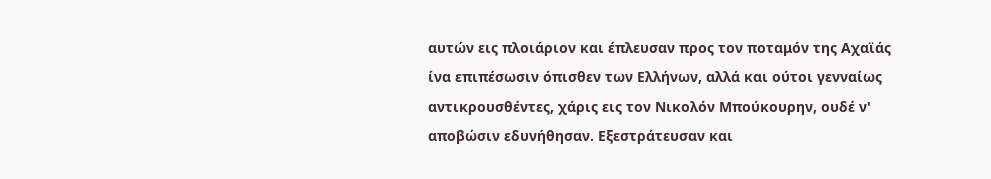αυτών εις πλοιάριον και έπλευσαν προς τον ποταμόν της Αχαϊάς ίνα επιπέσωσιν όπισθεν των Ελλήνων, αλλά και ούτοι γενναίως αντικρουσθέντες, χάρις εις τον Νικολόν Μπούκουρην, ουδέ ν' αποβώσιν εδυνήθησαν. Εξεστράτευσαν και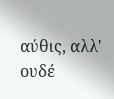αύθις, αλλ' ουδέ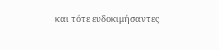και τότε ευδοκιμήσαντες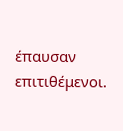έπαυσαν επιτιθέμενοι.